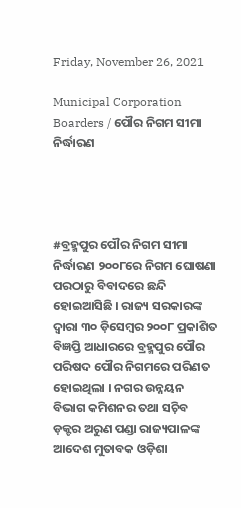Friday, November 26, 2021

Municipal Corporation Boarders / ପୌର ନିଗମ ସୀମା ନିର୍ଦ୍ଧାରଣ




#ବ୍ରହ୍ମପୁର ପୌର ନିଗମ ସୀମା ନିର୍ଦ୍ଧାରଣ ୨୦୦୮ରେ ନିଗମ ଘୋଷଣା ପରଠାରୁ ବିବାଦରେ ଛନ୍ଦି ହୋଇଆସିଛି । ରାଜ୍ୟ ସରକାରଙ୍କ ଦ୍ୱାରା ୩୦ ଡ଼ିସେମ୍ୱର ୨୦୦୮ ପ୍ରକାଶିତ ବିଜ୍ଞପ୍ତି ଆଧାରରେ ବ୍ରହ୍ମପୁର ପୌର ପରିଷଦ ପୌର ନିଗମରେ ପରିଣତ ହୋଇଥିଲା । ନଗର ଉନ୍ନୟନ ବିଭାଗ କମିଶନର ତଥା ସଚ଼ିବ ଡ଼କ୍ଟର ଅରୁଣ ପଣ୍ଡା ରାଜ୍ୟପାଳଙ୍କ ଆଦେଶ ମୁତାବକ ଓଡ଼ିଶା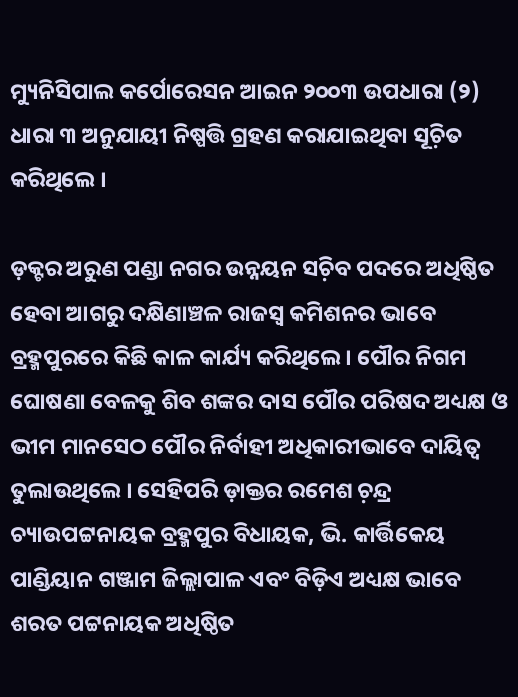ମ୍ୟୁନିସିପାଲ କର୍ପୋରେସନ ଆଇନ ୨୦୦୩ ଉପଧାରା (୨) ଧାରା ୩ ଅନୁଯାୟୀ ନିଷ୍ପତ୍ତି ଗ୍ରହଣ କରାଯାଇଥିବା ସୂଚ଼ିତ କରିଥିଲେ ।

ଡ଼କ୍ଟର ଅରୁଣ ପଣ୍ଡା ନଗର ଉନ୍ନୟନ ସଚ଼ିବ ପଦରେ ଅଧିଷ୍ଠିତ ହେବା ଆଗରୁ ଦକ୍ଷିଣାଞ୍ଚଳ ରାଜସ୍ୱ କମିଶନର ଭାବେ ବ୍ରହ୍ମପୁରରେ କିଛି କାଳ କାର୍ଯ୍ୟ କରିଥିଲେ । ପୌର ନିଗମ ଘୋଷଣା ବେଳକୁ ଶିବ ଶଙ୍କର ଦାସ ପୌର ପରିଷଦ ଅଧ୍ୟକ୍ଷ ଓ ଭୀମ ମାନସେଠ ପୌର ନିର୍ବାହୀ ଅଧିକାରୀଭାବେ ଦାୟିତ୍ୱ ତୁଲାଉଥିଲେ । ସେହିପରି ଡ଼ାକ୍ତର ରମେଶ ଚ଼ନ୍ଦ୍ର ଚ୍ୟାଉପଟ୍ଟନାୟକ ବ୍ରହ୍ମପୁର ବିଧାୟକ, ଭି. କାର୍ତ୍ତିକେୟ ପାଣ୍ଡିୟାନ ଗଞ୍ଜାମ ଜିଲ୍ଲାପାଳ ଏବଂ ବିଡ଼ିଏ ଅଧ୍ୟକ୍ଷ ଭାବେ ଶରତ ପଟ୍ଟନାୟକ ଅଧିଷ୍ଠିତ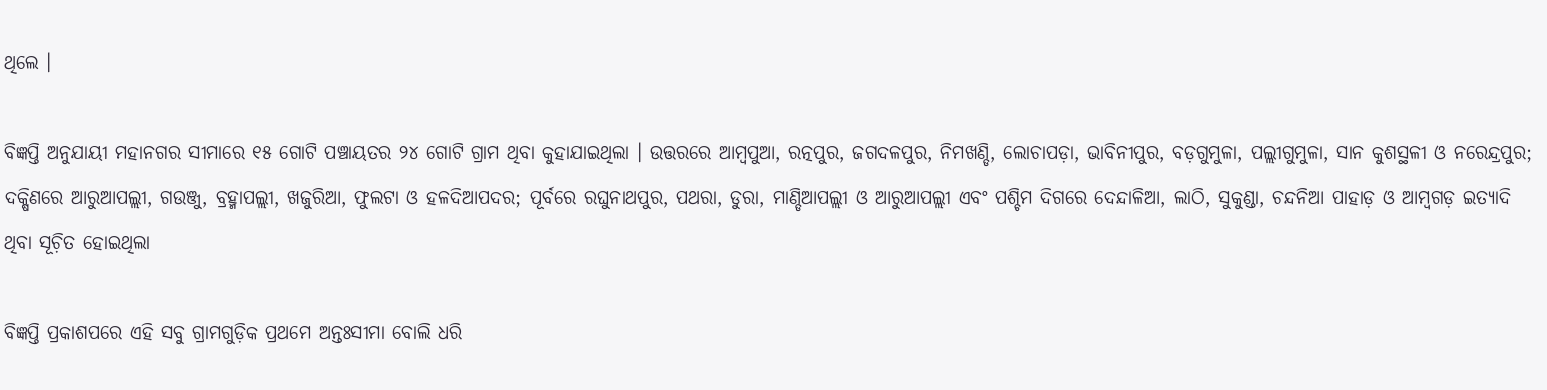ଥିଲେ ।

ବିଜ୍ଞପ୍ତି ଅନୁଯାୟୀ ମହାନଗର ସୀମାରେ ୧୫ ଗୋଟି ପଞ୍ଚାୟତର ୨୪ ଗୋଟି ଗ୍ରାମ ଥିବା କୁହାଯାଇଥିଲା । ଉତ୍ତରରେ ଆମ୍ୱପୁଆ, ରତ୍ନପୁର, ଜଗଦଳପୁର, ନିମଖଣ୍ଡି, ଲୋଚାପଡ଼ା, ଭାବିନୀପୁର, ବଡ଼ଗୁମୁଳା, ପଲ୍ଲୀଗୁମୁଳା, ସାନ କୁଶସ୍ଥଳୀ ଓ ନରେନ୍ଦ୍ରପୁର; ଦକ୍ଷିଣରେ ଆରୁଆପଲ୍ଲୀ, ଗଉଞ୍ଜୁ, ବ୍ରହ୍ମାପଲ୍ଲୀ, ଖଜୁରିଆ, ଫୁଲଟା ଓ ହଳଦିଆପଦର; ପୂର୍ବରେ ରଘୁନାଥପୁର, ପଥରା, ଡୁରା, ମାଣ୍ଡିଆପଲ୍ଲୀ ଓ ଆରୁଆପଲ୍ଲୀ ଏବଂ ପଶ୍ଚିମ ଦିଗରେ ଦେନ୍ଦାଳିଆ, ଲାଠି, ସୁକୁଣ୍ଡା, ଚନ୍ଦନିଆ ପାହାଡ଼ ଓ ଆମ୍ୱଗଡ଼ ଇତ୍ୟାଦି ଥିବା ସୂଚ଼ିତ ହୋଇଥିଲା

ବିଜ୍ଞପ୍ତି ପ୍ରକାଶପରେ ଏହି ସବୁ ଗ୍ରାମଗୁଡ଼ିକ ପ୍ରଥମେ ଅନ୍ତଃସୀମା ବୋଲି ଧରି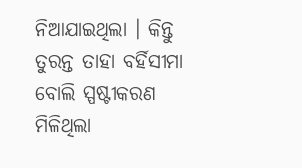ନିଆଯାଇଥିଲା । କିନ୍ତୁ ତୁରନ୍ତ ତାହା ବର୍ହିସୀମା ବୋଲି ସ୍ପଷ୍ଟୀକରଣ ମିଳିଥିଲା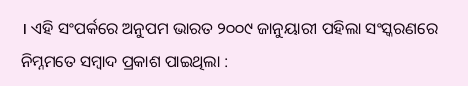। ଏହି ସଂପର୍କରେ ଅନୁପମ ଭାରତ ୨୦୦୯ ଜାନୁୟାରୀ ପହିଲା ସଂସ୍କରଣରେ ନିମ୍ନମତେ ସମ୍ୱାଦ ପ୍ରକାଶ ପାଇଥିଲା :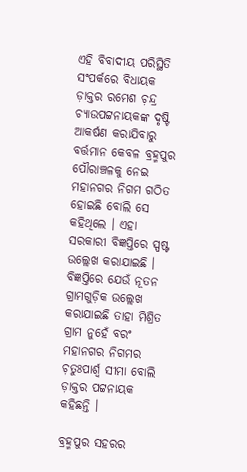ଏହି ବିବାଦୀୟ ପରିସ୍ଥିତି ସଂପର୍କରେ ବିଧାୟକ ଡ଼ାକ୍ତର ରମେଶ ଚ଼ନ୍ଦ୍ର ଚ୍ୟାଉପଟ୍ଟନାୟକଙ୍କ ଦୃଷ୍ଟି ଆକର୍ଷଣ କରାଯିବାରୁ ବର୍ତ୍ତମାନ କେବଳ ବ୍ରହ୍ମପୁର ପୌରାଞ୍ଚଳକୁ ନେଇ ମହାନଗର ନିଗମ ଗଠିତ ହୋଇଛି ବୋଲି ସେ କହିଥିଲେ । ଏହା ସରକାରୀ ବିଜ୍ଞପ୍ତିରେ ସ୍ପଷ୍ଟ ଉଲ୍ଲେଖ କରାଯାଇଛି । ବିଜ୍ଞପ୍ତିରେ ଯେଉଁ ନୂତନ ଗ୍ରାମଗୁଡ଼ିକ ଉଲ୍ଲେଖ କରାଯାଇଛି ତାହା ମିଶ୍ରିତ ଗ୍ରାମ ନୁହେଁ ବରଂ ମହାନଗର ନିଗମର ଚ଼ତୁଃପାର୍ଶ୍ୱ ସୀମା ବୋଲି ଡ଼ାକ୍ତର ପଟ୍ଟନାୟକ କହିଛନ୍ତି ।

ବ୍ରହ୍ମପୁର ସହରର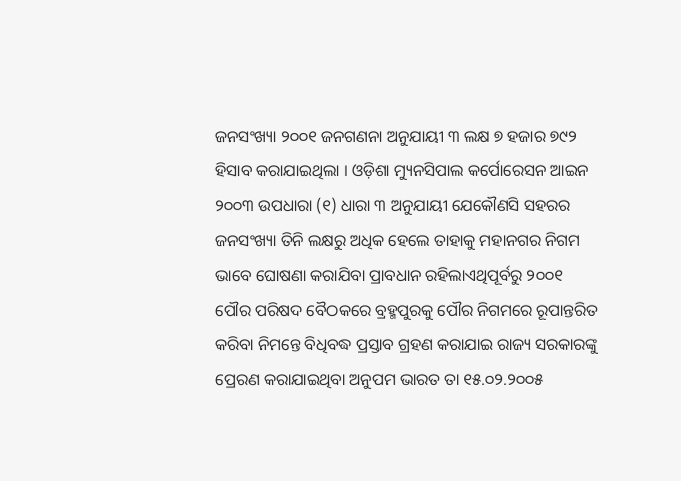ଜନସଂଖ୍ୟା ୨୦୦୧ ଜନଗଣନା ଅନୁଯାୟୀ ୩ ଲକ୍ଷ ୭ ହଜାର ୭୯୨ ହିସାବ କରାଯାଇଥିଲା । ଓଡ଼ିଶା ମ୍ୟୁନସିପାଲ କର୍ପୋରେସନ ଆଇନ ୨୦୦୩ ଉପଧାରା (୧) ଧାରା ୩ ଅନୁଯାୟୀ ଯେକୌଣସି ସହରର ଜନସଂଖ୍ୟା ତିନି ଲକ୍ଷରୁ ଅଧିକ ହେଲେ ତାହାକୁ ମହାନଗର ନିଗମ ଭାବେ ଘୋଷଣା କରାଯିବା ପ୍ରାବଧାନ ରହିଲାଏଥିପୂର୍ବରୁ ୨୦୦୧ ପୌର ପରିଷଦ ବୈଠକରେ ବ୍ରହ୍ମପୁରକୁ ପୌର ନିଗମରେ ରୂପାନ୍ତରିତ କରିବା ନିମନ୍ତେ ବିଧିବଦ୍ଧ ପ୍ରସ୍ତାବ ଗ୍ରହଣ କରାଯାଇ ରାଜ୍ୟ ସରକାରଙ୍କୁ ପ୍ରେରଣ କରାଯାଇଥିବା ଅନୁପମ ଭାରତ ତା ୧୫.୦୨.୨୦୦୫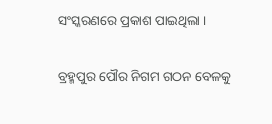ସଂସ୍କରଣରେ ପ୍ରକାଶ ପାଇଥିଲା ।

ବ୍ରହ୍ମପୁର ପୌର ନିଗମ ଗଠନ ବେଳକୁ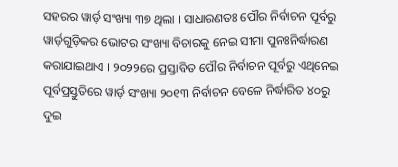ସହରର ୱାର୍ଡ଼ ସଂଖ୍ୟା ୩୭ ଥିଲା । ସାଧାରଣତଃ ପୌର ନିର୍ବାଚନ ପୂର୍ବରୁ ୱାର୍ଡ଼ଗୁଡ଼ିକର ଭୋଟର ସଂଖ୍ୟା ବିଚାରକୁ ନେଇ ସୀମା ପୁନଃନିର୍ଦ୍ଧାରଣ କରାଯାଇଥାଏ । ୨୦୨୨ରେ ପ୍ରସ୍ତାବିତ ପୌର ନିର୍ବାଚନ ପୂର୍ବରୁ ଏଥିନେଇ ପୂର୍ବପ୍ରସ୍ତୁତିରେ ୱାର୍ଡ଼ ସଂଖ୍ୟା ୨୦୧୩ ନିର୍ବାଚନ ବେଳେ ନିର୍ଦ୍ଧାରିତ ୪୦ରୁ ଦୁଇ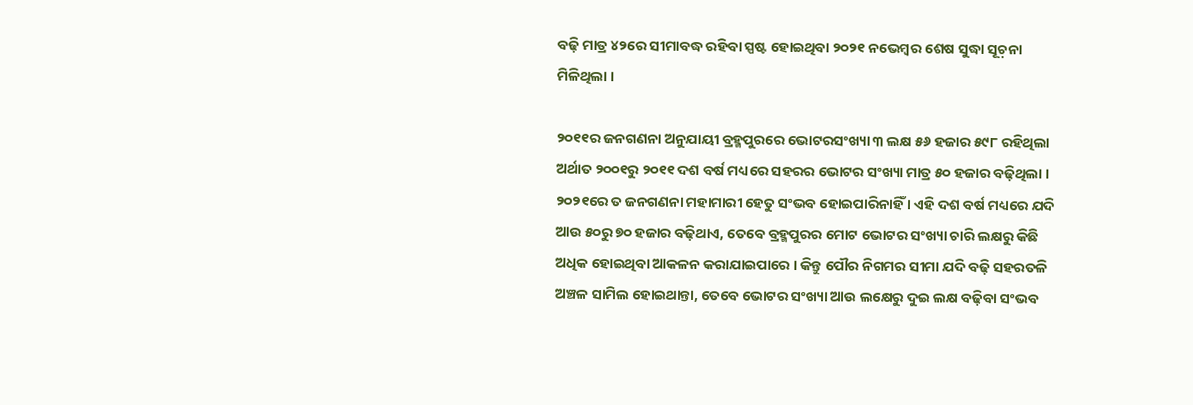ବଢ଼ି ମାତ୍ର ୪୨ରେ ସୀମାବଦ୍ଧ ରହିବା ସ୍ପଷ୍ଟ ହୋଇଥିବା ୨୦୨୧ ନଭେମ୍ୱର ଶେଷ ସୁଦ୍ଧା ସୂଚ଼ନା ମିଳିଥିଲା ।

୨୦୧୧ର ଜନଗଣନା ଅନୁଯାୟୀ ବ୍ରହ୍ମପୁରରେ ଭୋଟରସଂଖ୍ୟା ୩ ଲକ୍ଷ ୫୬ ହଜାର ୫୯୮ ରହିଥିଲା ଅର୍ଥାତ ୨୦୦୧ରୁ ୨୦୧୧ ଦଶ ବର୍ଷ ମଧ୍ୟରେ ସହରର ଭୋଟର ସଂଖ୍ୟା ମାତ୍ର ୫୦ ହଜାର ବଢ଼ିଥିଲା । ୨୦୨୧ରେ ତ ଜନଗଣନା ମହାମାରୀ ହେତୁ ସଂଭବ ହୋଇପାରିନାହିଁ । ଏହି ଦଶ ବର୍ଷ ମଧ୍ୟରେ ଯଦି ଆଉ ୫୦ରୁ ୭୦ ହଜାର ବଢ଼ିଥାଏ, ତେବେ ବ୍ରହ୍ମପୁରର ମୋଟ ଭୋଟର ସଂଖ୍ୟା ଚାରି ଲକ୍ଷରୁ କିଛି ଅଧିକ ହୋଇଥିବା ଆକଳନ କରାଯାଇପାରେ । କିନ୍ତୁ ପୌର ନିଗମର ସୀମା ଯଦି ବଢ଼ି ସହରତଳି ଅଞ୍ଚଳ ସାମିଲ ହୋଇଥାନ୍ତା, ତେବେ ଭୋଟର ସଂଖ୍ୟା ଆଉ ଲକ୍ଷେରୁ ଦୁଇ ଲକ୍ଷ ବଢ଼ିବା ସଂଭବ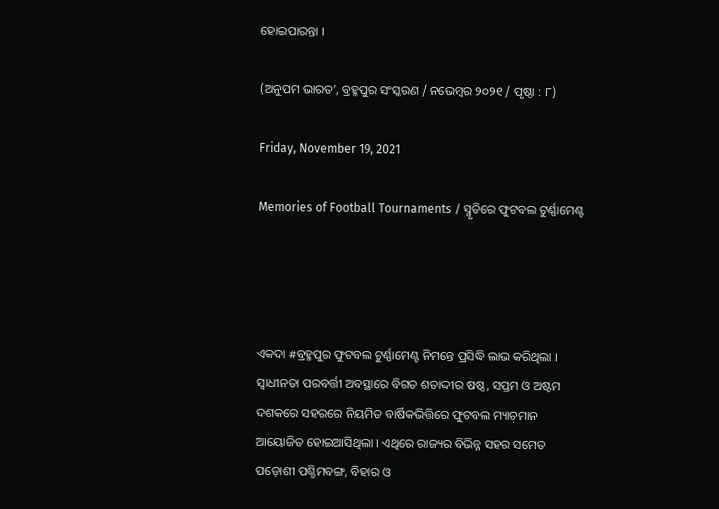ହୋଇପାରନ୍ତା ।

(ଅନୁପମ ଭାରତ’, ବ୍ରହ୍ମପୁର ସଂସ୍କରଣ / ନଭେମ୍ୱର ୨୦୨୧ / ପୃଷ୍ଠା : ୮)

Friday, November 19, 2021

Memories of Football Tournaments / ସ୍ମୃତିରେ ଫୁଟବଲ ଟୁର୍ଣ୍ଣାମେଣ୍ଟ




ଏକଦା #ବ୍ରହ୍ମପୁର ଫୁଟବଲ ଟୁର୍ଣ୍ଣାମେଣ୍ଟ ନିମନ୍ତେ ପ୍ରସିଦ୍ଧି ଲାଭ କରିଥିଲା । ସ୍ୱାଧୀନତା ପରବର୍ତ୍ତୀ ଅବସ୍ଥାରେ ବିଗତ ଶତାଦ୍ଦୀର ଷଷ୍ଠ, ସପ୍ତମ ଓ ଅଷ୍ଟମ ଦଶକରେ ସହରରେ ନିୟମିତ ବାର୍ଷିକଭିତ୍ତିରେ ଫୁଟବଲ ମ୍ୟାଚ଼ମାନ ଆୟୋଜିତ ହୋଇଆସିଥିଲା । ଏଥିରେ ରାଜ୍ୟର ବିଭିନ୍ନ ସହର ସମେତ ପଡ଼ୋଶୀ ପଶ୍ଚିମବଙ୍ଗ, ବିହାର ଓ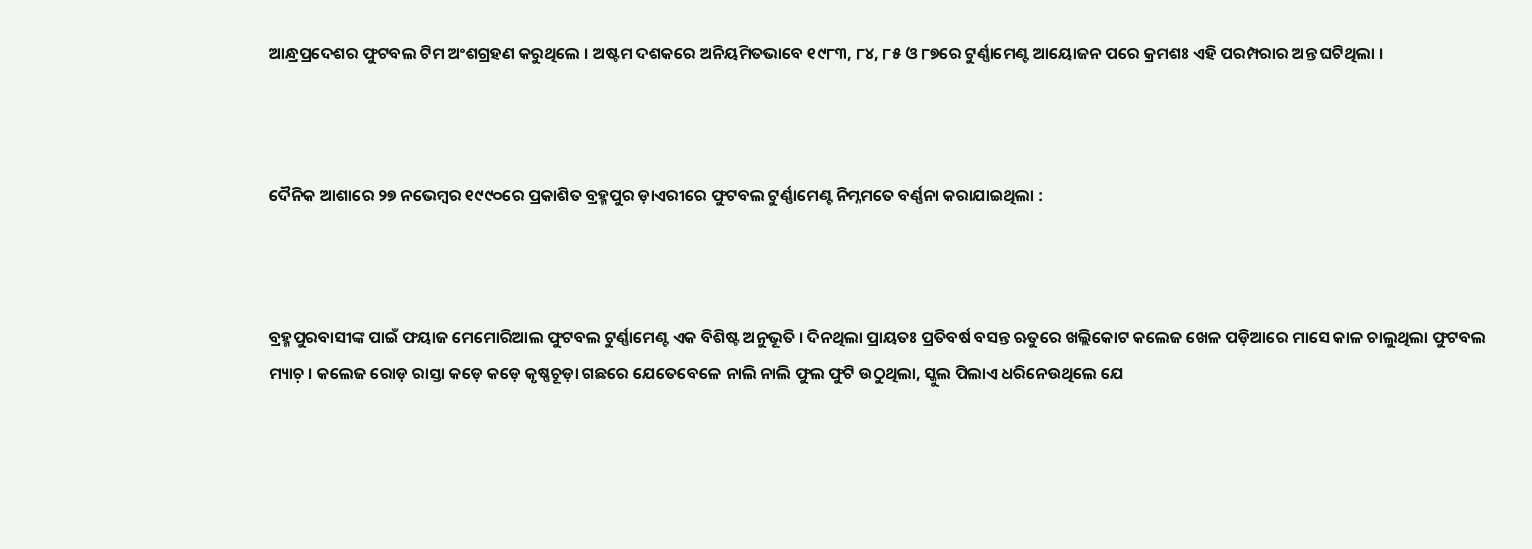ଆନ୍ଧ୍ରପ୍ରଦେଶର ଫୁଟବଲ ଟିମ ଅଂଶଗ୍ରହଣ କରୁଥିଲେ । ଅଷ୍ଟମ ଦଶକରେ ଅନିୟମିତଭାବେ ୧୯୮୩, ୮୪, ୮୫ ଓ ୮୭ରେ ଟୁର୍ଣ୍ଣାମେଣ୍ଟ ଆୟୋଜନ ପରେ କ୍ରମଶଃ ଏହି ପରମ୍ପରାର ଅନ୍ତ ଘଟିଥିଲା ।



ଦୈନିକ ଆଶାରେ ୨୭ ନଭେମ୍ୱର ୧୯୯୦ରେ ପ୍ରକାଶିତ ବ୍ରହ୍ମପୁର ଡ଼ାଏରୀରେ ଫୁଟବଲ ଟୁର୍ଣ୍ଣାମେଣ୍ଟ ନିମ୍ନମତେ ବର୍ଣ୍ଣନା କରାଯାଇଥିଲା :



ବ୍ରହ୍ମପୁରବାସୀଙ୍କ ପାଇଁ ଫୟାଜ ମେମୋରିଆଲ ଫୁଟବଲ ଟୁର୍ଣ୍ଣାମେଣ୍ଟ ଏକ ବିଶିଷ୍ଟ ଅନୁଭୂତି । ଦିନଥିଲା ପ୍ରାୟତଃ ପ୍ରତିବର୍ଷ ବସନ୍ତ ଋତୁରେ ଖଲ୍ଲିକୋଟ କଲେଜ ଖେଳ ପଡ଼ିଆରେ ମାସେ କାଳ ଚାଲୁଥିଲା ଫୁଟବଲ ମ୍ୟାଚ଼ । କଲେଜ ରୋଡ଼ ରାସ୍ତା କଡ଼େ କଡ଼େ କୃଷ୍ଣଚୂଡ଼ା ଗଛରେ ଯେତେବେଳେ ନାଲି ନାଲି ଫୁଲ ଫୁଟି ଉଠୁଥିଲା, ସ୍କୁଲ ପିଲାଏ ଧରିନେଉଥିଲେ ଯେ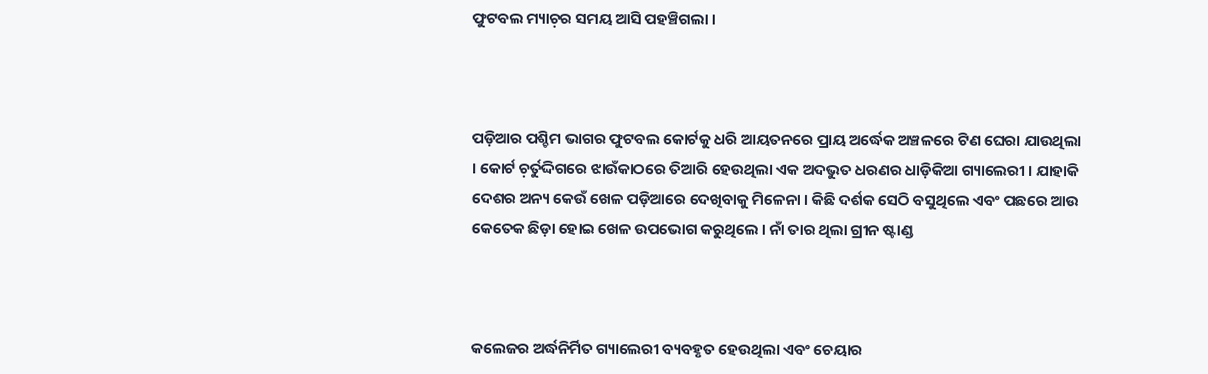ଫୁଟବଲ ମ୍ୟାଚ଼ର ସମୟ ଆସି ପହଞ୍ଚିଗଲା ।



ପଡ଼ିଆର ପଶ୍ଚିମ ଭାଗର ଫୁଟବଲ କୋର୍ଟକୁ ଧରି ଆୟତନରେ ପ୍ରାୟ ଅର୍ଦ୍ଧେକ ଅଞ୍ଚଳରେ ଟିଣ ଘେରା ଯାଉଥିଲା । କୋର୍ଟ ଚ଼ର୍ତୁଦ୍ଦିଗରେ ଝାଉଁକାଠରେ ତିଆରି ହେଉଥିଲା ଏକ ଅଦଭୁତ ଧରଣର ଧାଡ଼ିକିଆ ଗ୍ୟାଲେରୀ । ଯାହାକି ଦେଶର ଅନ୍ୟ କେଉଁ ଖେଳ ପଡ଼ିଆରେ ଦେଖିବାକୁ ମିଳେନା । କିଛି ଦର୍ଶକ ସେଠି ବସୁଥିଲେ ଏବଂ ପଛରେ ଆଉ କେତେକ ଛିଡ଼ା ହୋଇ ଖେଳ ଉପଭୋଗ କରୁଥିଲେ । ନାଁ ତାର ଥିଲା ଗ୍ରୀନ ଷ୍ଟାଣ୍ଡ



କଲେଜର ଅର୍ଦ୍ଧନିର୍ମିତ ଗ୍ୟାଲେରୀ ବ୍ୟବହୃତ ହେଉଥିଲା ଏବଂ ଚେୟାର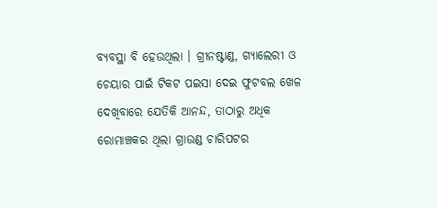ବ୍ୟବସ୍ଥା ବି ହେଉଥିଲା । ଗ୍ରୀନଷ୍ଟାଣ୍ଡ, ଗ୍ୟାଲେରୀ ଓ ଚେୟାର ପାଇଁ ଟିକଟ ପଇସା ଦେଇ ଫୁଟବଲ ଖେଳ ଦେଖିବାରେ ଯେତିକି ଆନନ୍ଦ, ତାଠାରୁ ଅଧିକ ରୋମାଞ୍ଚକର ଥିଲା ଗ୍ରାଉଣ୍ଡ ଚାରିପଟର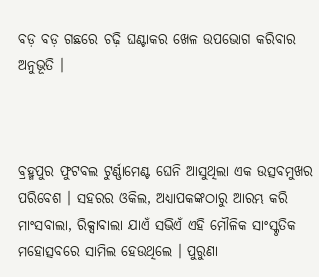ବଡ଼ ବଡ଼ ଗଛରେ ଚଢ଼ି ଘଣ୍ଟାକର ଖେଳ ଉପଭୋଗ କରିବାର ଅନୁଭୂତି ।



ବ୍ରହ୍ମପୁର ଫୁଟବଲ ଟୁର୍ଣ୍ଣାମେଣ୍ଟ ଘେନି ଆସୁଥିଲା ଏକ ଉତ୍ସବମୁଖର ପରିବେଶ । ସହରର ଓକିଲ, ଅଧ୍ୟାପକଙ୍କଠାରୁ ଆରମ୍ଭ କରି ମାଂସବାଲା, ରିକ୍ସାବାଲା ଯାଏଁ ସଭିଏଁ ଏହି ମୌଳିକ ସାଂସ୍କୃତିକ ମହୋତ୍ସବରେ ସାମିଲ ହେଉଥିଲେ । ପୁରୁଣା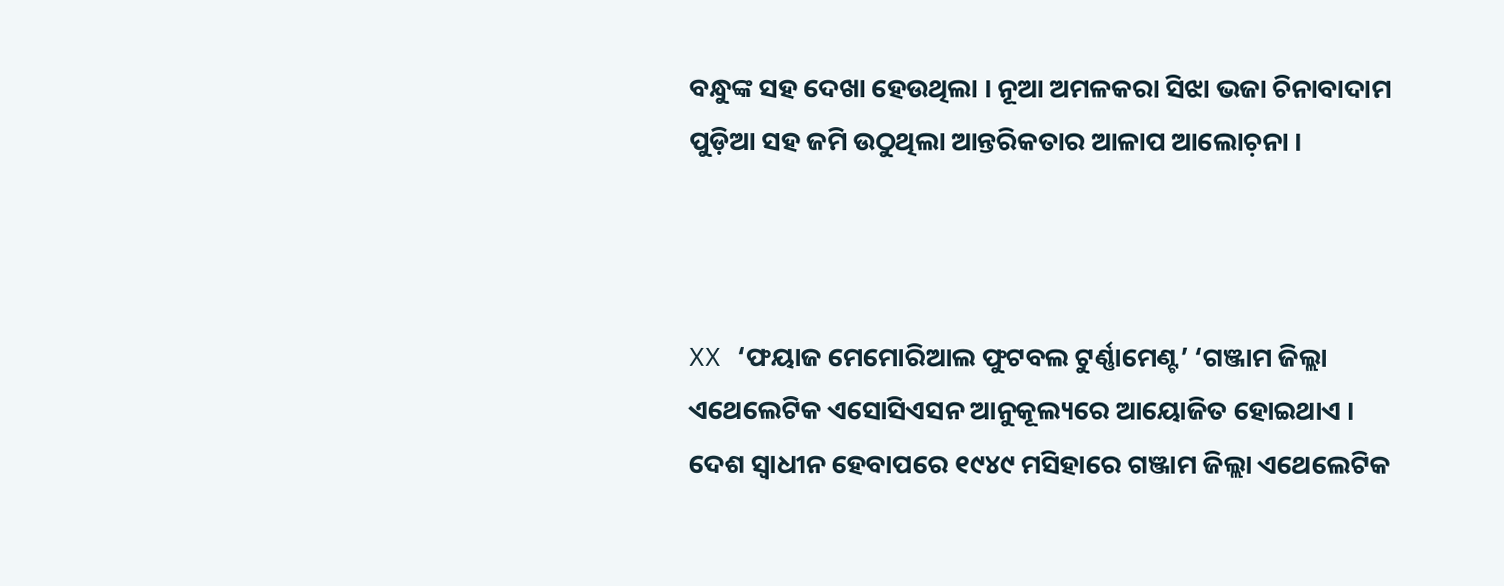ବନ୍ଧୁଙ୍କ ସହ ଦେଖା ହେଉଥିଲା । ନୂଆ ଅମଳକରା ସିଝା ଭଜା ଚିନାବାଦାମ ପୁଡ଼ିଆ ସହ ଜମି ଉଠୁଥିଲା ଆନ୍ତରିକତାର ଆଳାପ ଆଲୋଚ଼ନା ।



XX ‘ଫୟାଜ ମେମୋରିଆଲ ଫୁଟବଲ ଟୁର୍ଣ୍ଣାମେଣ୍ଟ’ ‘ଗଞ୍ଜାମ ଜିଲ୍ଲା ଏଥେଲେଟିକ ଏସୋସିଏସନ ଆନୁକୂଲ୍ୟରେ ଆୟୋଜିତ ହୋଇଥାଏ । ଦେଶ ସ୍ୱାଧୀନ ହେବାପରେ ୧୯୪୯ ମସିହାରେ ଗଞ୍ଜାମ ଜିଲ୍ଲା ଏଥେଲେଟିକ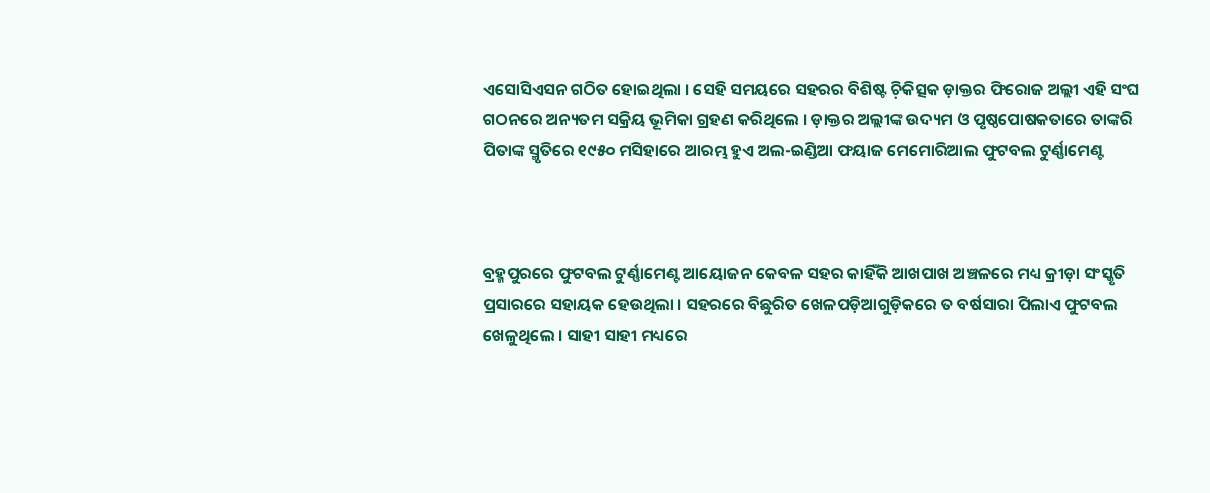ଏସୋସିଏସନ ଗଠିତ ହୋଇଥିଲା । ସେହି ସମୟରେ ସହରର ବିଶିଷ୍ଟ ଚ଼ିକିତ୍ସକ ଡ଼ାକ୍ତର ଫିରୋଜ ଅଲ୍ଲୀ ଏହି ସଂଘ ଗଠନରେ ଅନ୍ୟତମ ସକ୍ରିୟ ଭୂମିକା ଗ୍ରହଣ କରିଥିଲେ । ଡ଼ାକ୍ତର ଅଲ୍ଲୀଙ୍କ ଉଦ୍ୟମ ଓ ପୃଷ୍ଠପୋଷକତାରେ ତାଙ୍କରି ପିତାଙ୍କ ସ୍ମୃତିରେ ୧୯୫୦ ମସିହାରେ ଆରମ୍ଭ ହୁଏ ଅଲ-ଇଣ୍ଡିଆ ଫୟାଜ ମେମୋରିଆଲ ଫୁଟବଲ ଟୁର୍ଣ୍ଣାମେଣ୍ଟ



ବ୍ରହ୍ମପୁରରେ ଫୁଟବଲ ଟୁର୍ଣ୍ଣାମେଣ୍ଟ ଆୟୋଜନ କେବଳ ସହର କାହିଁକି ଆଖପାଖ ଅଞ୍ଚଳରେ ମଧ୍ୟ କ୍ରୀଡ଼ା ସଂସ୍କୃତି ପ୍ରସାରରେ ସହାୟକ ହେଉଥିଲା । ସହରରେ ବିଛୁରିତ ଖେଳପଡ଼ିଆଗୁଡ଼ିକରେ ତ ବର୍ଷସାରା ପିଲାଏ ଫୁଟବଲ ଖେଳୁଥିଲେ । ସାହୀ ସାହୀ ମଧ୍ୟରେ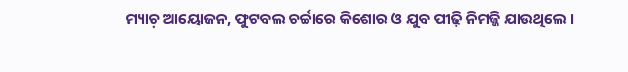ମ୍ୟାଚ଼ ଆୟୋଜନ, ଫୁଟବଲ ଚର୍ଚ୍ଚାରେ କିଶୋର ଓ ଯୁବ ପୀଢ଼ି ନିମଜ୍ଜି ଯାଉଥିଲେ ।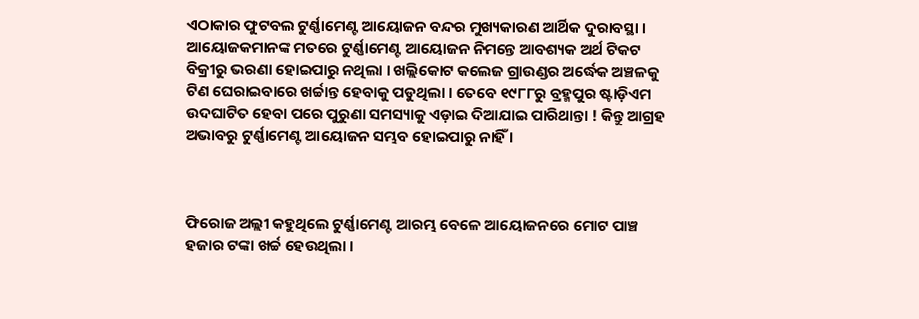ଏଠାକାର ଫୁଟବଲ ଟୁର୍ଣ୍ଣାମେଣ୍ଟ ଆୟୋଜନ ବନ୍ଦର ମୁଖ୍ୟକାରଣ ଆର୍ଥିକ ଦୁରାବସ୍ଥା । ଆୟୋଜକମାନଙ୍କ ମତରେ ଟୁର୍ଣ୍ଣାମେଣ୍ଟ ଆୟୋଜନ ନିମନ୍ତେ ଆବଶ୍ୟକ ଅର୍ଥ ଟିକଟ ବିକ୍ରୀରୁ ଭରଣା ହୋଇପାରୁ ନଥିଲା । ଖଲ୍ଲିକୋଟ କଲେଜ ଗ୍ରାଉଣ୍ଡର ଅର୍ଦ୍ଧେକ ଅଞ୍ଚଳକୁ ଟିଣ ଘେରାଇବାରେ ଖର୍ଚ୍ଚାନ୍ତ ହେବାକୁ ପଡୁଥିଲା । ତେବେ ୧୯୮୮ରୁ ବ୍ରହ୍ମପୁର ଷ୍ଟାଡ଼ିଏମ ଉଦଘାଟିତ ହେବା ପରେ ପୁରୁଣା ସମସ୍ୟାକୁ ଏଡ଼ାଇ ଦିଆଯାଇ ପାରିଥାନ୍ତା ! କିନ୍ତୁ ଆଗ୍ରହ ଅଭାବରୁ ଟୁର୍ଣ୍ଣାମେଣ୍ଟ ଆୟୋଜନ ସମ୍ଭବ ହୋଇପାରୁ ନାହିଁ ।



ଫିରୋଜ ଅଲ୍ଲୀ କହୁଥିଲେ ଟୁର୍ଣ୍ଣାମେଣ୍ଟ ଆରମ୍ଭ ବେଳେ ଆୟୋଜନରେ ମୋଟ ପାଞ୍ଚ ହଜାର ଟଙ୍କା ଖର୍ଚ୍ଚ ହେଉଥିଲା ।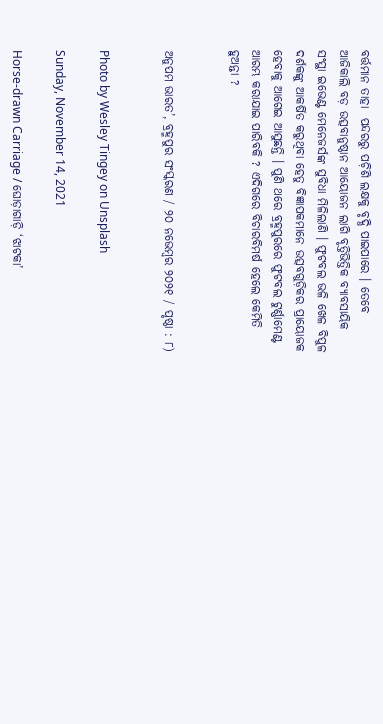ବର୍ତ୍ତମାନ ତାହା  ପନ୍ଦରରୁ ପଚ଼ିଶି ଲକ୍ଷକୁ ବୃଦ୍ଧି ପାଇପାରେ । ତେବେ ଆଜିକାଲି ବଡ଼ ଉତ୍ସବାନୁଷ୍ଠାନ ଆୟୋଜନ ଲାଗି ବୃତ୍ତିଭିତ୍ତିକ ବ୍ୟାବସାୟିକ ସଂସ୍ଥା ଇଭେଣ୍ଟ ମେନେଜର୍ସଙ୍କ ସୁବିଧା ମିଳିଲାଣି । ଫୁଟବଲ ଭଳି ଖେଳ ବିପୁଳ ଦର୍ଶକଙ୍କୁ ଆକର୍ଷିତ କରୁଥିବା ହେତୁ ବିଜ୍ଞାପକମାନେ ଉତ୍ସବଗୁଡ଼ିକର ପ୍ରାୟୋଜକ ହେବାକୁ ଆଗେଇ ଆସୁଛନ୍ତି । ପୁଣି ଥରେ ବ୍ରହ୍ମପୁରରେ ଫୁଟବଲ ଟୁର୍ଣ୍ଣାମେଣ୍ଟ ଆରମ୍ଭ କରାଯାଇ ପାରିବକି ? ଏଦିଗରେ ବିଚାରବିମର୍ଷ ହେଲେ କେମିତି ହୁଅନ୍ତା ?


ଅନୁପମ ଭାରତ’, ବ୍ରହ୍ମପୁର ସଂସ୍କରଣ / ୨୦ ନଭେମ୍ୱର ୨୦୨୧ / ପୃଷ୍ଠା : ୮)


Photo by Wesley Tingey on Unsplash

Sunday, November 14, 2021

Horse-drawn Carriage / ଘୋଡ଼ାଗାଡ଼ି ‘ଝାଟକା’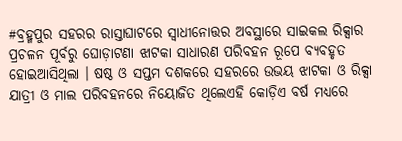#ବ୍ରହ୍ମପୁର ସହରର ରାସ୍ତାଘାଟରେ ସ୍ୱାଧୀନୋତ୍ତର ଅବସ୍ଥାରେ ସାଇକଲ ରିକ୍ସାର ପ୍ରଚଳନ ପୂର୍ବରୁ ଘୋଡ଼ାଟଣା ଝାଟକା ସାଧାରଣ ପରିବହନ ରୂପେ ବ୍ୟବହୃତ ହୋଇଆସିଥିଲା । ଷଷ୍ଠ ଓ ସପ୍ତମ ଦଶକରେ ସହରରେ ଉଭୟ ଝାଟକା ଓ ରିକ୍ସା ଯାତ୍ରୀ ଓ ମାଲ ପରିବହନରେ ନିୟୋଜିତ ଥିଲେଏହି କୋଡ଼ିଏ ବର୍ଷ ମଧ୍ୟରେ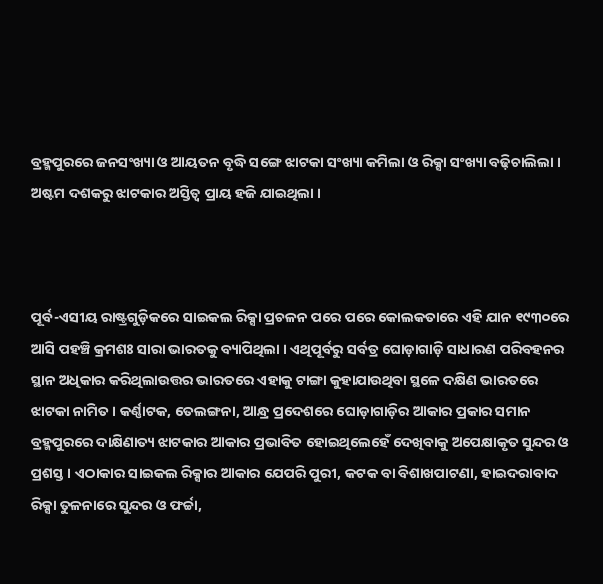ବ୍ରହ୍ମପୁରରେ ଜନସଂଖ୍ୟା ଓ ଆୟତନ ବୃଦ୍ଧି ସଙ୍ଗେ ଝାଟକା ସଂଖ୍ୟା କମିଲା ଓ ରିକ୍ସା ସଂଖ୍ୟା ବଢ଼ିଚାଲିଲା । ଅଷ୍ଟମ ଦଶକରୁ ଝାଟକାର ଅସ୍ତିତ୍ୱ ପ୍ରାୟ ହଜି ଯାଇଥିଲା ।



ପୂର୍ବ-ଏସୀୟ ରାଷ୍ଟ୍ରଗୁଡ଼ିକରେ ସାଇକଲ ରିକ୍ସା ପ୍ରଚଳନ ପରେ ପରେ କୋଲକତାରେ ଏହି ଯାନ ୧୯୩୦ରେ ଆସି ପହଞ୍ଚି କ୍ରମଶଃ ସାରା ଭାରତକୁ ବ୍ୟାପିଥିଲା । ଏଥିପୂର୍ବରୁ ସର୍ବତ୍ର ଘୋଡ଼ାଗାଡ଼ି ସାଧାରଣ ପରିବହନର ସ୍ଥାନ ଅଧିକାର କରିଥିଲାଉତ୍ତର ଭାରତରେ ଏହାକୁ ଟାଙ୍ଗା କୁହାଯାଉଥିବା ସ୍ଥଳେ ଦକ୍ଷିଣ ଭାରତରେ ଝାଟକା ନାମିତ । କର୍ଣ୍ଣାଟକ, ତେଲଙ୍ଗନା, ଆନ୍ଧ୍ର ପ୍ରଦେଶରେ ଘୋଡ଼ାଗାଡ଼ିର ଆକାର ପ୍ରକାର ସମାନ ବ୍ରହ୍ମପୁରରେ ଦାକ୍ଷିଣାତ୍ୟ ଝାଟକାର ଆକାର ପ୍ରଭାବିତ ହୋଇଥିଲେହେଁ ଦେଖିବାକୁ ଅପେକ୍ଷାକୃତ ସୁନ୍ଦର ଓ ପ୍ରଶସ୍ତ । ଏଠାକାର ସାଇକଲ ରିକ୍ସାର ଆକାର ଯେପରି ପୁରୀ, କଟକ ବା ବିଶାଖପାଟଣା, ହାଇଦରାବାଦ ରିକ୍ସା ତୁଳନାରେ ସୁନ୍ଦର ଓ ଫର୍ଚ୍ଚା,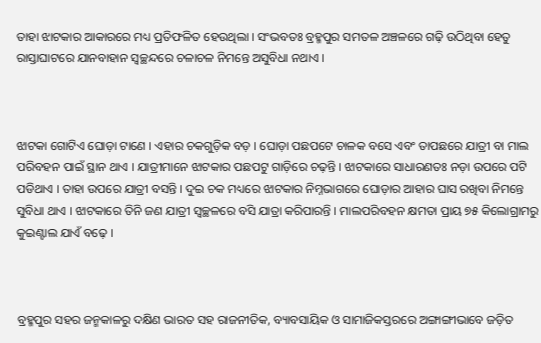ତାହା ଝାଟକାର ଆକାରରେ ମଧ୍ୟ ପ୍ରତିଫଳିତ ହେଉଥିଲା । ସଂଭବତଃ ବ୍ରହ୍ମପୁର ସମତଳ ଅଞ୍ଚଳରେ ଗଢ଼ି ଉଠିଥିବା ହେତୁ ରାସ୍ତାଘାଟରେ ଯାନବାହାନ ସ୍ୱଚ୍ଛନ୍ଦରେ ଚଳାଚଳ ନିମନ୍ତେ ଅସୁବିଧା ନଥାଏ ।



ଝାଟକା ଗୋଟିଏ ଘୋଡ଼ା ଟାଣେ । ଏହାର ଚକଗୁଡ଼ିକ ବଡ଼ । ଘୋଡ଼ା ପଛପଟେ ଚାଳକ ବସେ ଏବଂ ତାପଛରେ ଯାତ୍ରୀ ବା ମାଲ ପରିବହନ ପାଇଁ ସ୍ଥାନ ଥାଏ । ଯାତ୍ରୀମାନେ ଝାଟକାର ପଛପଟୁ ଗାଡ଼ିରେ ଚଢ଼ନ୍ତି । ଝାଟକାରେ ସାଧାରଣତଃ ନଡ଼ା ଉପରେ ପଟି ପଡିଥାଏ । ତାହା ଉପରେ ଯାତ୍ରୀ ବସନ୍ତି । ଦୁଇ ଚକ ମଧ୍ୟରେ ଝାଟକାର ନିମ୍ନଭାଗରେ ଘୋଡ଼ାର ଆହାର ଘାସ ରଖିବା ନିମନ୍ତେ ସୁବିଧା ଥାଏ । ଝାଟକାରେ ତିନି ଜଣ ଯାତ୍ରୀ ସ୍ୱଚ୍ଛଳରେ ବସି ଯାତ୍ରା କରିପାରନ୍ତି । ମାଲପରିବହନ କ୍ଷମତା ପ୍ରାୟ ୭୫ କିଲୋଗ୍ରାମରୁ କୁଇଣ୍ଟାଲ ଯାଏଁ ବଢ଼େ ।



ବ୍ରହ୍ମପୁର ସହର ଜନ୍ମକାଳରୁ ଦକ୍ଷିଣ ଭାରତ ସହ ରାଜନୀତିକ, ବ୍ୟାବସାୟିକ ଓ ସାମାଜିକସ୍ତରରେ ଅଙ୍ଗାଙ୍ଗୀଭାବେ ଜଡ଼ିତ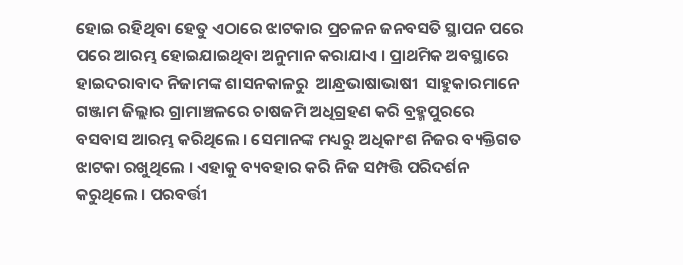ହୋଇ ରହିଥିବା ହେତୁ ଏଠାରେ ଝାଟକାର ପ୍ରଚଳନ ଜନବସତି ସ୍ଥାପନ ପରେ ପରେ ଆରମ୍ଭ ହୋଇଯାଇଥିବା ଅନୁମାନ କରାଯାଏ । ପ୍ରାଥମିକ ଅବସ୍ଥାରେ ହାଇଦରାବାଦ ନିଜାମଙ୍କ ଶାସନକାଳରୁ  ଆନ୍ଧ୍ରଭାଷାଭାଷୀ  ସାହୁକାରମାନେ ଗଞ୍ଜାମ ଜିଲ୍ଲାର ଗ୍ରାମାଞ୍ଚଳରେ ଚାଷଜମି ଅଧିଗ୍ରହଣ କରି ବ୍ରହ୍ମପୁରରେ ବସବାସ ଆରମ୍ଭ କରିଥିଲେ । ସେମାନଙ୍କ ମଧ୍ୟରୁ ଅଧିକାଂଶ ନିଜର ବ୍ୟକ୍ତିଗତ ଝାଟକା ରଖୁଥିଲେ । ଏହାକୁ ବ୍ୟବହାର କରି ନିଜ ସମ୍ପତ୍ତି ପରିଦର୍ଶନ କରୁଥିଲେ । ପରବର୍ତ୍ତୀ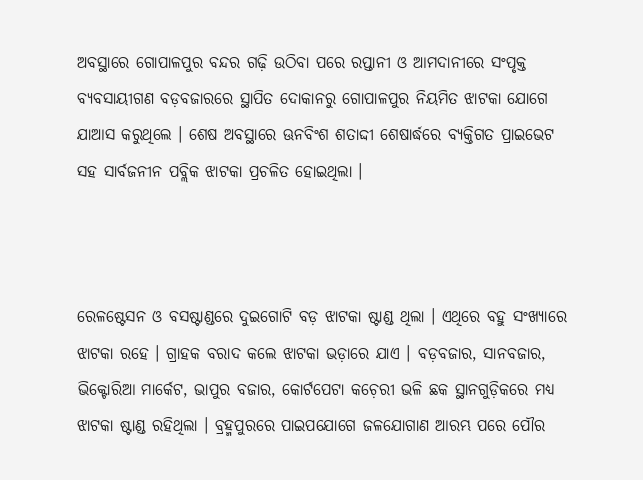ଅବସ୍ଥାରେ ଗୋପାଳପୁର ବନ୍ଦର ଗଢ଼ି ଉଠିବା ପରେ ରପ୍ତାନୀ ଓ ଆମଦାନୀରେ ସଂପୃକ୍ତ ବ୍ୟବସାୟୀଗଣ ବଡ଼ବଜାରରେ ସ୍ଥାପିତ ଦୋକାନରୁ ଗୋପାଳପୁର ନିୟମିତ ଝାଟକା ଯୋଗେ ଯାଆସ କରୁଥିଲେ । ଶେଷ ଅବସ୍ଥାରେ ଊନବିଂଶ ଶତାଦ୍ଦୀ ଶେଷାର୍ଦ୍ଧରେ ବ୍ୟକ୍ତିଗତ ପ୍ରାଇଭେଟ ସହ ସାର୍ବଜନୀନ ପବ୍ଲିକ ଝାଟକା ପ୍ରଚଳିତ ହୋଇଥିଲା ।



ରେଳଷ୍ଟେସନ ଓ ବସଷ୍ଟାଣ୍ଡରେ ଦୁଇଗୋଟି ବଡ଼ ଝାଟକା ଷ୍ଟାଣ୍ଡ ଥିଲା । ଏଥିରେ ବହୁ ସଂଖ୍ୟାରେ ଝାଟକା ରହେ । ଗ୍ରାହକ ବରାଦ କଲେ ଝାଟକା ଭଡ଼ାରେ ଯାଏ । ବଡ଼ବଜାର, ସାନବଜାର, ଭିକ୍ଟୋରିଆ ମାର୍କେଟ, ଭାପୁର ବଜାର, କୋର୍ଟପେଟା କଚ଼େରୀ ଭଳି ଛକ ସ୍ଥାନଗୁଡ଼ିକରେ ମଧ୍ୟ ଝାଟକା ଷ୍ଟାଣ୍ଡ ରହିଥିଲା । ବ୍ରହ୍ମପୁରରେ ପାଇପଯୋଗେ ଜଳଯୋଗାଣ ଆରମ୍ଭ ପରେ ପୌର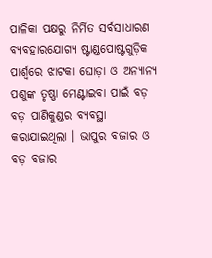ପାଳିକା ପକ୍ଷରୁ ନିର୍ମିତ ସର୍ବସାଧାରଣ ବ୍ୟବହାରଯୋଗ୍ୟ ଷ୍ଟାଣ୍ଡପୋଷ୍ଟଗୁଡ଼ିକ ପାର୍ଶ୍ୱରେ ଝାଟକା ଘୋଡ଼ା ଓ ଅନ୍ୟାନ୍ୟ ପଶୁଙ୍କ ତୃଷ୍ଣା ମେଣ୍ଟାଇବା ପାଇଁ ବଡ଼ ବଡ଼ ପାଣିକୁଣ୍ଡର ବ୍ୟବସ୍ଥା କରାଯାଇଥିଲା । ଭାପୁର ବଜାର ଓ ବଡ଼ ବଜାର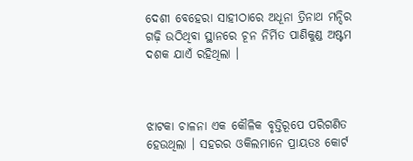ଦେଶୀ ବେହେରା ସାହୀଠାରେ ଅଧୂନା ତ୍ରିନାଥ ମନ୍ଦିର ଗଢ଼ି ଉଠିଥିବା ସ୍ଥାନରେ ଚୂନ ନିର୍ମିତ ପାଣିକୁଣ୍ଡ ଅଷ୍ଟମ ଦଶକ ଯାଏଁ ରହିଥିଲା ।



ଝାଟକା ଚାଳନା ଏକ କୌଳିକ ବୃତ୍ତିରୂପେ ପରିଗଣିତ ହେଉଥିଲା । ସହରର ଓକିଲମାନେ ପ୍ରାୟତଃ କୋର୍ଟ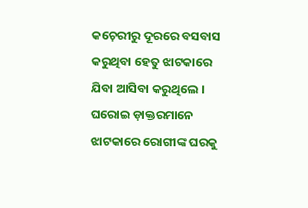କଚ଼େରୀରୁ ଦୂରରେ ବସବାସ କରୁଥିବା ହେତୁ ଝାଟକାରେ ଯିବା ଆସିବା କରୁଥିଲେ । ଘରୋଇ ଡ଼ାକ୍ତରମାନେ ଝାଟକାରେ ରୋଗୀଙ୍କ ଘରକୁ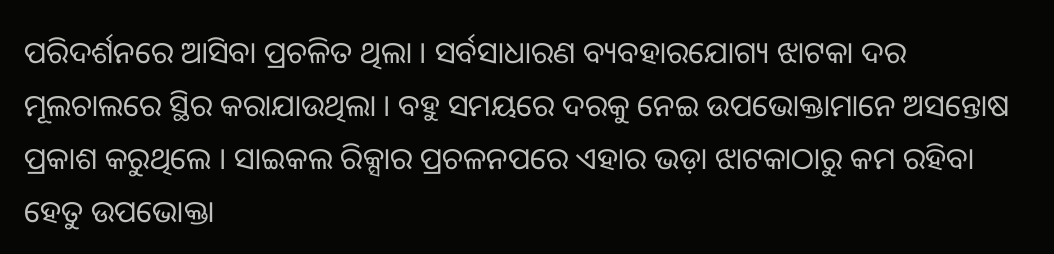ପରିଦର୍ଶନରେ ଆସିବା ପ୍ରଚଳିତ ଥିଲା । ସର୍ବସାଧାରଣ ବ୍ୟବହାରଯୋଗ୍ୟ ଝାଟକା ଦର ମୂଲଚାଲରେ ସ୍ଥିର କରାଯାଉଥିଲା । ବହୁ ସମୟରେ ଦରକୁ ନେଇ ଉପଭୋକ୍ତାମାନେ ଅସନ୍ତୋଷ ପ୍ରକାଶ କରୁଥିଲେ । ସାଇକଲ ରିକ୍ସାର ପ୍ରଚଳନପରେ ଏହାର ଭଡ଼ା ଝାଟକାଠାରୁ କମ ରହିବା ହେତୁ ଉପଭୋକ୍ତା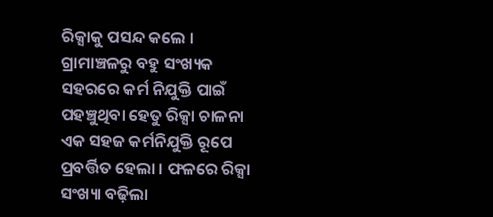ରିକ୍ସାକୁ ପସନ୍ଦ କଲେ । ଗ୍ରାମାଞ୍ଚଳରୁ ବହୁ ସଂଖ୍ୟକ ସହରରେ କର୍ମ ନିଯୁକ୍ତି ପାଇଁ ପହଞ୍ଚୁଥିବା ହେତୁ ରିକ୍ସା ଚାଳନା ଏକ ସହଜ କର୍ମନିଯୁକ୍ତି ରୂପେ ପ୍ରବର୍ତ୍ତିତ ହେଲା । ଫଳରେ ରିକ୍ସା ସଂଖ୍ୟା ବଢ଼ିଲା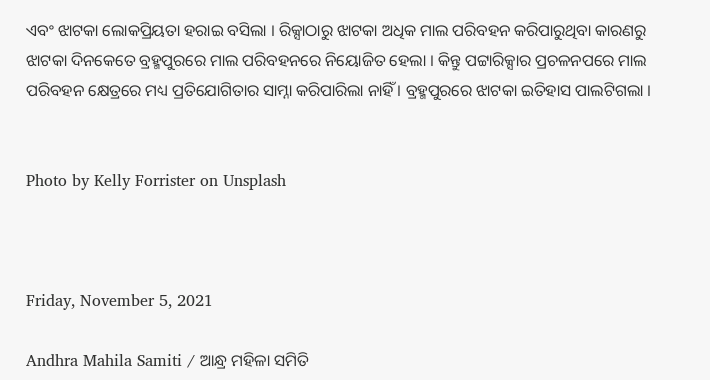ଏବଂ ଝାଟକା ଲୋକପ୍ରିୟତା ହରାଇ ବସିଲା । ରିକ୍ସାଠାରୁ ଝାଟକା ଅଧିକ ମାଲ ପରିବହନ କରିପାରୁଥିବା କାରଣରୁ ଝାଟକା ଦିନକେତେ ବ୍ରହ୍ମପୁରରେ ମାଲ ପରିବହନରେ ନିୟୋଜିତ ହେଲା । କିନ୍ତୁ ପଟ୍ଟାରିକ୍ସାର ପ୍ରଚଳନପରେ ମାଲ ପରିବହନ କ୍ଷେତ୍ରରେ ମଧ୍ୟ ପ୍ରତିଯୋଗିତାର ସାମ୍ନା କରିପାରିଲା ନାହିଁ । ବ୍ରହ୍ମପୁରରେ ଝାଟକା ଇତିହାସ ପାଲଟିଗଲା ।


Photo by Kelly Forrister on Unsplash



Friday, November 5, 2021

Andhra Mahila Samiti / ଆନ୍ଧ୍ର ମହିଳା ସମିତି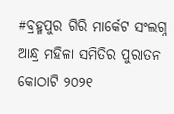#ବ୍ରହ୍ମପୁର ଗିରି ମାର୍କେଟ ସଂଲଗ୍ନ ଆନ୍ଧ୍ର ମହିଳା ସମିତିର ପୁରାତନ କୋଠାଟି ୨୦୨୧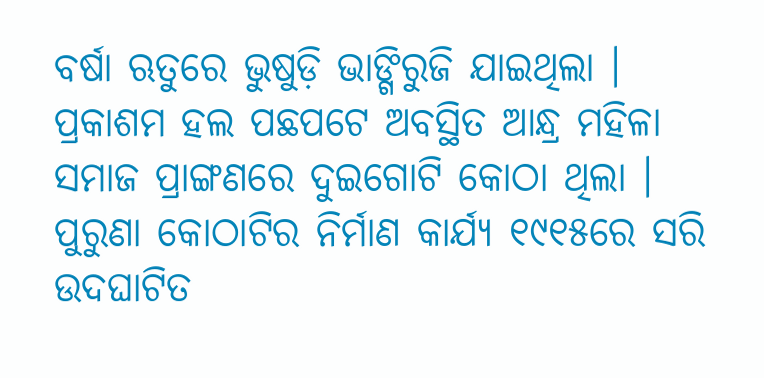ବର୍ଷା ଋତୁରେ ଭୁଷୁଡ଼ି ଭାଙ୍ଗିରୁଜି ଯାଇଥିଲା । ପ୍ରକାଶମ ହଲ ପଛପଟେ ଅବସ୍ଥିତ ଆନ୍ଧ୍ର ମହିଳା ସମାଜ ପ୍ରାଙ୍ଗଣରେ ଦୁଇଗୋଟି କୋଠା ଥିଲା । ପୁରୁଣା କୋଠାଟିର ନିର୍ମାଣ କାର୍ଯ୍ୟ ୧୯୧୫ରେ ସରି ଉଦଘାଟିତ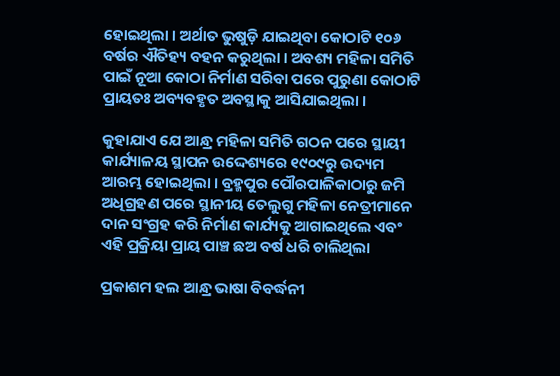ହୋଇଥିଲା । ଅର୍ଥାତ ଭୁଷୁଡ଼ି ଯାଇଥିବା କୋଠାଟି ୧୦୬ ବର୍ଷର ଐତିହ୍ୟ ବହନ କରୁଥିଲା । ଅବଶ୍ୟ ମହିଳା ସମିତି ପାଇଁ ନୂଆ କୋଠା ନିର୍ମାଣ ସରିବା ପରେ ପୁରୁଣା କୋଠାଟି ପ୍ରାୟତଃ ଅବ୍ୟବହୃତ ଅବସ୍ଥାକୁ ଆସିଯାଇଥିଲା ।

କୁହାଯାଏ ଯେ ଆନ୍ଧ୍ର ମହିଳା ସମିତି ଗଠନ ପରେ ସ୍ଥାୟୀ କାର୍ଯ୍ୟାଳୟ ସ୍ଥାପନ ଉଦ୍ଦେଶ୍ୟରେ ୧୯୦୯ରୁ ଉଦ୍ୟମ ଆରମ୍ଭ ହୋଇଥିଲା । ବ୍ରହ୍ମପୁର ପୌରପାଳିକାଠାରୁ ଜମି ଅଧିଗ୍ରହଣ ପରେ ସ୍ଥାନୀୟ ତେଲୁଗୁ ମହିଳା ନେତ୍ରୀମାନେ ଦାନ ସଂଗ୍ରହ କରି ନିର୍ମାଣ କାର୍ଯ୍ୟକୁ ଆଗାଇଥିଲେ ଏବଂ ଏହି ପ୍ରକ୍ରିୟା ପ୍ରାୟ ପାଞ୍ଚ ଛଅ ବର୍ଷ ଧରି ଚାଲିଥିଲା

ପ୍ରକାଶମ ହଲ ଆନ୍ଧ୍ର ଭାଷା ବିବର୍ଦ୍ଧନୀ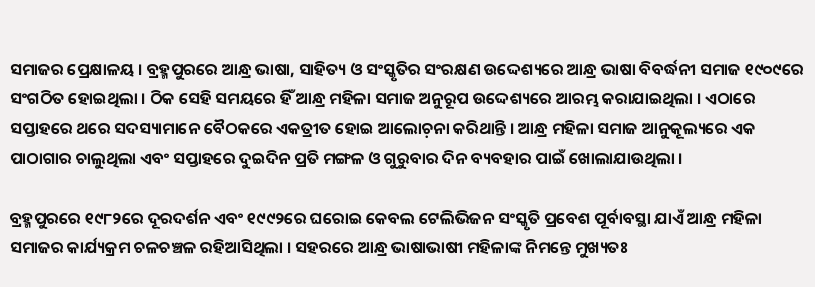ସମାଜର ପ୍ରେକ୍ଷାଳୟ । ବ୍ରହ୍ମପୁରରେ ଆନ୍ଧ୍ର ଭାଷା, ସାହିତ୍ୟ ଓ ସଂସ୍କୃତିର ସଂରକ୍ଷଣ ଉଦ୍ଦେଶ୍ୟରେ ଆନ୍ଧ୍ର ଭାଷା ବିବର୍ଦ୍ଧନୀ ସମାଜ ୧୯୦୯ରେ ସଂଗଠିତ ହୋଇଥିଲା । ଠିକ ସେହି ସମୟରେ ହିଁ ଆନ୍ଧ୍ର ମହିଳା ସମାଜ ଅନୁରୂପ ଉଦ୍ଦେଶ୍ୟରେ ଆରମ୍ଭ କରାଯାଇଥିଲା । ଏଠାରେ ସପ୍ତାହରେ ଥରେ ସଦସ୍ୟାମାନେ ବୈଠକରେ ଏକତ୍ରୀତ ହୋଇ ଆଲୋଚ଼ନା କରିଥାନ୍ତି । ଆନ୍ଧ୍ର ମହିଳା ସମାଜ ଆନୁକୂଲ୍ୟରେ ଏକ ପାଠାଗାର ଚାଲୁଥିଲା ଏବଂ ସପ୍ତାହରେ ଦୁଇଦିନ ପ୍ରତି ମଙ୍ଗଳ ଓ ଗୁରୁବାର ଦିନ ବ୍ୟବହାର ପାଇଁ ଖୋଲାଯାଉଥିଲା ।

ବ୍ରହ୍ମପୁରରେ ୧୯୮୨ରେ ଦୂରଦର୍ଶନ ଏବଂ ୧୯୯୨ରେ ଘରୋଇ କେବଲ ଟେଲିଭିଜନ ସଂସ୍କୃତି ପ୍ରବେଶ ପୂର୍ବାବସ୍ଥା ଯାଏଁ ଆନ୍ଧ୍ର ମହିଳା ସମାଜର କାର୍ଯ୍ୟକ୍ରମ ଚଳଚଞ୍ଚଳ ରହିଆସିଥିଲା । ସହରରେ ଆନ୍ଧ୍ର ଭାଷାଭାଷୀ ମହିଳାଙ୍କ ନିମନ୍ତେ ମୁଖ୍ୟତଃ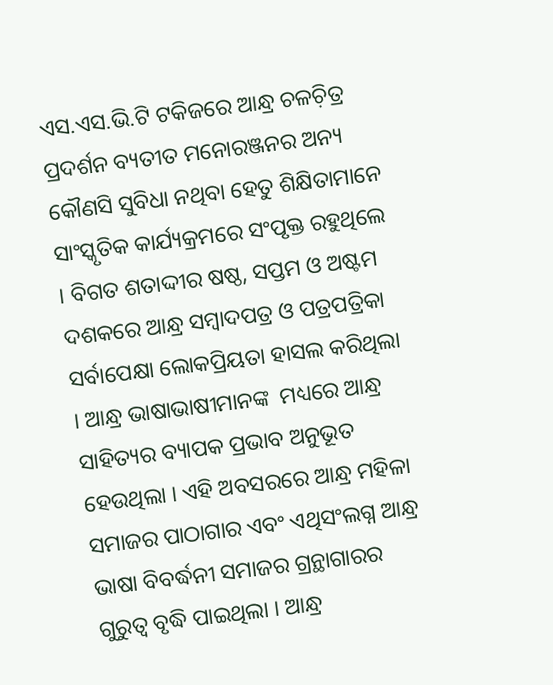ଏସ.ଏସ.ଭି.ଟି ଟକିଜରେ ଆନ୍ଧ୍ର ଚଳଚ଼ିତ୍ର ପ୍ରଦର୍ଶନ ବ୍ୟତୀତ ମନୋରଞ୍ଜନର ଅନ୍ୟ କୌଣସି ସୁବିଧା ନଥିବା ହେତୁ ଶିକ୍ଷିତାମାନେ ସାଂସ୍କୃତିକ କାର୍ଯ୍ୟକ୍ରମରେ ସଂପୃକ୍ତ ରହୁଥିଲେ । ବିଗତ ଶତାଦ୍ଦୀର ଷଷ୍ଠ, ସପ୍ତମ ଓ ଅଷ୍ଟମ ଦଶକରେ ଆନ୍ଧ୍ର ସମ୍ୱାଦପତ୍ର ଓ ପତ୍ରପତ୍ରିକା ସର୍ବାପେକ୍ଷା ଲୋକପ୍ରିୟତା ହାସଲ କରିଥିଲା । ଆନ୍ଧ୍ର ଭାଷାଭାଷୀମାନଙ୍କ  ମଧ୍ୟରେ ଆନ୍ଧ୍ର ସାହିତ୍ୟର ବ୍ୟାପକ ପ୍ରଭାବ ଅନୁଭୂତ ହେଉଥିଲା । ଏହି ଅବସରରେ ଆନ୍ଧ୍ର ମହିଳା ସମାଜର ପାଠାଗାର ଏବଂ ଏଥିସଂଲଗ୍ନ ଆନ୍ଧ୍ର ଭାଷା ବିବର୍ଦ୍ଧନୀ ସମାଜର ଗ୍ରନ୍ଥାଗାରର ଗୁରୁତ୍ୱ ବୃଦ୍ଧି ପାଇଥିଲା । ଆନ୍ଧ୍ର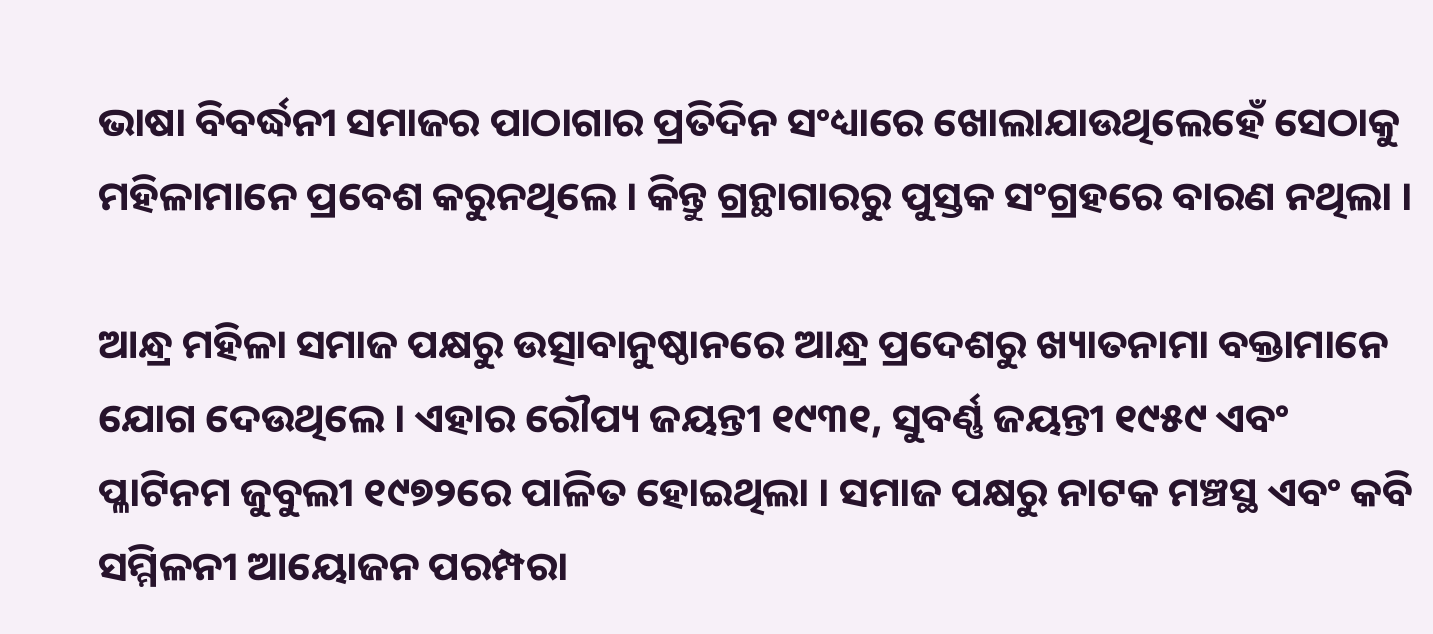ଭାଷା ବିବର୍ଦ୍ଧନୀ ସମାଜର ପାଠାଗାର ପ୍ରତିଦିନ ସଂଧ୍ୟାରେ ଖୋଲାଯାଉଥିଲେହେଁ ସେଠାକୁ ମହିଳାମାନେ ପ୍ରବେଶ କରୁନଥିଲେ । କିନ୍ତୁ ଗ୍ରନ୍ଥାଗାରରୁ ପୁସ୍ତକ ସଂଗ୍ରହରେ ବାରଣ ନଥିଲା ।

ଆନ୍ଧ୍ର ମହିଳା ସମାଜ ପକ୍ଷରୁ ଉତ୍ସାବାନୁଷ୍ଠାନରେ ଆନ୍ଧ୍ର ପ୍ରଦେଶରୁ ଖ୍ୟାତନାମା ବକ୍ତାମାନେ ଯୋଗ ଦେଉଥିଲେ । ଏହାର ରୌପ୍ୟ ଜୟନ୍ତୀ ୧୯୩୧, ସୁବର୍ଣ୍ଣ ଜୟନ୍ତୀ ୧୯୫୯ ଏବଂ ପ୍ଳାଟିନମ ଜୁବୁଲୀ ୧୯୭୨ରେ ପାଳିତ ହୋଇଥିଲା । ସମାଜ ପକ୍ଷରୁ ନାଟକ ମଞ୍ଚସ୍ଥ ଏବଂ କବି ସମ୍ମିଳନୀ ଆୟୋଜନ ପରମ୍ପରା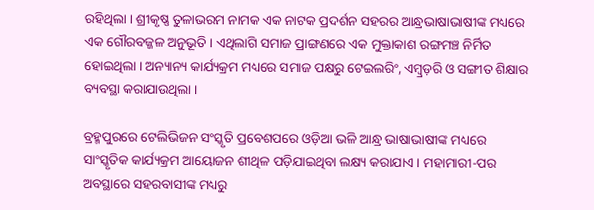ରହିଥିଲା । ଶ୍ରୀକୃଷ୍ଣ ତୁଳାଭରମ ନାମକ ଏକ ନାଟକ ପ୍ରଦର୍ଶନ ସହରର ଆନ୍ଧ୍ରଭାଷାଭାଷୀଙ୍କ ମଧ୍ୟରେ ଏକ ଗୌରବଜ୍ଜଳ ଅନୁଭୂତି । ଏଥିଲାଗି ସମାଜ ପ୍ରାଙ୍ଗଣରେ ଏକ ମୁକ୍ତାକାଶ ରଙ୍ଗମଞ୍ଚ ନିର୍ମିତ ହୋଇଥିଲା । ଅନ୍ୟାନ୍ୟ କାର୍ଯ୍ୟକ୍ରମ ମଧ୍ୟରେ ସମାଜ ପକ୍ଷରୁ ଟେଇଲରିଂ, ଏମ୍ୱ୍ରଡ଼ରି ଓ ସଙ୍ଗୀତ ଶିକ୍ଷାର ବ୍ୟବସ୍ଥା କରାଯାଉଥିଲା ।

ବ୍ରହ୍ମପୁରରେ ଟେଲିଭିଜନ ସଂସ୍କୃତି ପ୍ରବେଶପରେ ଓଡ଼ିଆ ଭଳି ଆନ୍ଧ୍ର ଭାଷାଭାଷୀଙ୍କ ମଧ୍ୟରେ ସାଂସ୍କୃତିକ କାର୍ଯ୍ୟକ୍ରମ ଆୟୋଜନ ଶୀଥିଳ ପଡ଼ିଯାଇଥିବା ଲକ୍ଷ୍ୟ କରାଯାଏ । ମହାମାରୀ-ପର ଅବସ୍ଥାରେ ସହରବାସୀଙ୍କ ମଧ୍ୟରୁ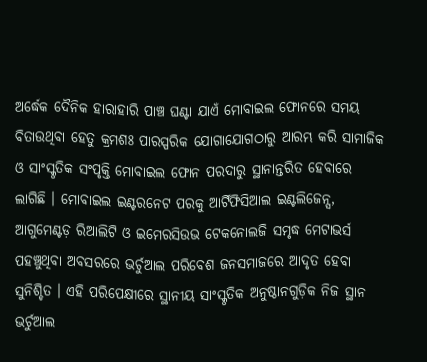ଅର୍ଦ୍ଧେକ ଦୈନିକ ହାରାହାରି ପାଞ୍ଚ ଘଣ୍ଟା ଯାଏଁ ମୋବାଇଲ ଫୋନରେ ସମୟ ବିତାଉଥିବା ହେତୁ କ୍ରମଶଃ ପାରସ୍ପରିକ ଯୋଗାଯୋଗଠାରୁ ଆରମ୍ଭ କରି ସାମାଜିକ ଓ ସାଂସ୍କୃତିକ ସଂପୃକ୍ତି ମୋବାଇଲ ଫୋନ ପରଦାରୁ ସ୍ଥାନାନ୍ତରିତ ହେବାରେ ଲାଗିଛି । ମୋବାଇଲ ଇଣ୍ଟରନେଟ ପରକୁ ଆର୍ଟିଫିସିଆଲ ଇଣ୍ଟଲିଜେନ୍ସ, ଆଗୁମେଣ୍ଟଡ଼ ରିଆଲିଟି ଓ ଇମେରସିଉଭ ଟେକନୋଲଜି ସମୃଦ୍ଧ ମେଟାଭର୍ସ ପହଞ୍ଚୁଥିବା ଅବସରରେ ଭର୍ଚୁଆଲ ପରିବେଶ ଜନସମାଜରେ ଆଦୃତ ହେବା ସୁନିଶ୍ଚିତ । ଏହି ପରିପେକ୍ଷୀରେ ସ୍ଥାନୀୟ ସାଂସ୍କୃତିକ ଅନୁଷ୍ଠାନଗୁଡ଼ିକ ନିଜ ସ୍ଥାନ ଭର୍ଚୁଆଲ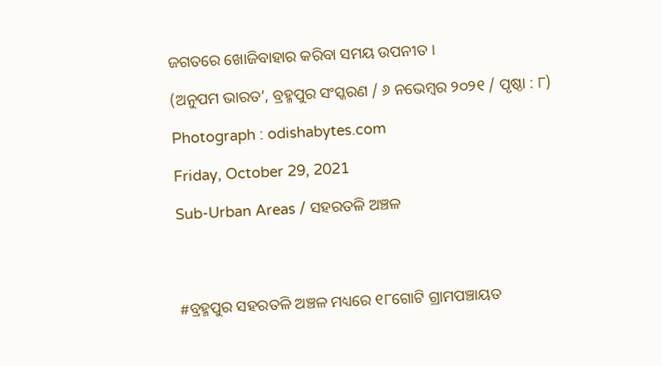ଜଗତରେ ଖୋଜିବାହାର କରିବା ସମୟ ଉପନୀତ ।

(ଅନୁପମ ଭାରତ’, ବ୍ରହ୍ମପୁର ସଂସ୍କରଣ / ୬ ନଭେମ୍ୱର ୨୦୨୧ / ପୃଷ୍ଠା : ୮)

Photograph : odishabytes.com

Friday, October 29, 2021

Sub-Urban Areas / ସହରତଳି ଅଞ୍ଚଳ




#ବ୍ରହ୍ମପୁର ସହରତଳି ଅଞ୍ଚଳ ମଧ୍ୟରେ ୧୮ଗୋଟି ଗ୍ରାମପଞ୍ଚାୟତ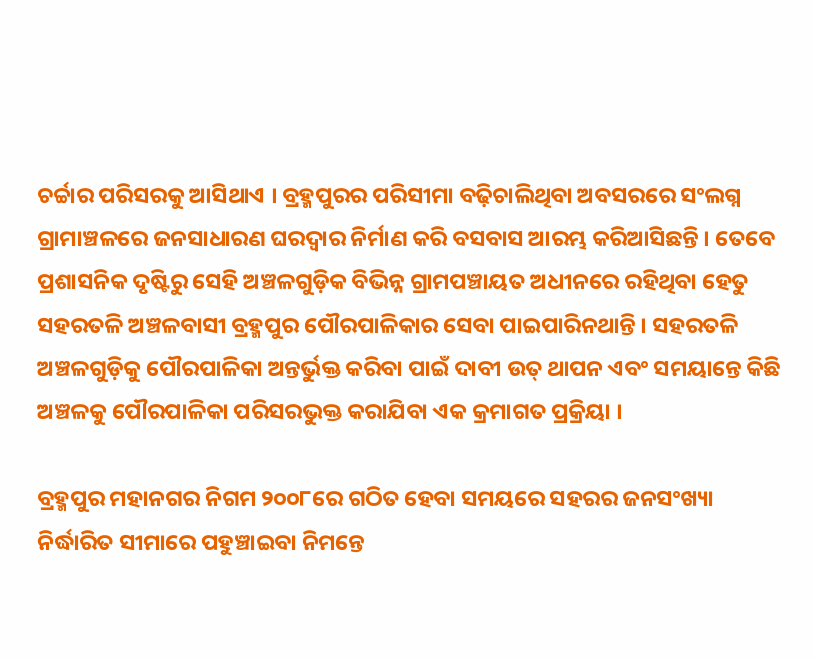ଚର୍ଚ୍ଚାର ପରିସରକୁ ଆସିଥାଏ । ବ୍ରହ୍ମପୁରର ପରିସୀମା ବଢ଼ିଚାଲିଥିବା ଅବସରରେ ସଂଲଗ୍ନ ଗ୍ରାମାଞ୍ଚଳରେ ଜନସାଧାରଣ ଘରଦ୍ୱାର ନିର୍ମାଣ କରି ବସବାସ ଆରମ୍ଭ କରିଆସିଛନ୍ତି । ତେବେ ପ୍ରଶାସନିକ ଦୃଷ୍ଟିରୁ ସେହି ଅଞ୍ଚଳଗୁଡ଼ିକ ବିଭିନ୍ନ ଗ୍ରାମପଞ୍ଚାୟତ ଅଧୀନରେ ରହିଥିବା ହେତୁ ସହରତଳି ଅଞ୍ଚଳବାସୀ ବ୍ରହ୍ମପୁର ପୌରପାଳିକାର ସେବା ପାଇପାରିନଥାନ୍ତି । ସହରତଳି ଅଞ୍ଚଳଗୁଡ଼ିକୁ ପୌରପାଳିକା ଅନ୍ତର୍ଭୁକ୍ତ କରିବା ପାଇଁ ଦାବୀ ଉତ୍ ଥାପନ ଏବଂ ସମୟାନ୍ତେ କିଛି ଅଞ୍ଚଳକୁ ପୌରପାଳିକା ପରିସରଭୁକ୍ତ କରାଯିବା ଏକ କ୍ରମାଗତ ପ୍ରକ୍ରିୟା ।

ବ୍ରହ୍ମପୁର ମହାନଗର ନିଗମ ୨୦୦୮ରେ ଗଠିତ ହେବା ସମୟରେ ସହରର ଜନସଂଖ୍ୟା ନିର୍ଦ୍ଧାରିତ ସୀମାରେ ପହୁଞ୍ଚାଇବା ନିମନ୍ତେ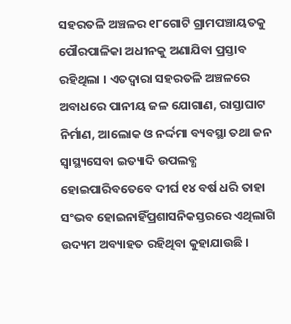ସହରତଳି ଅଞ୍ଚଳର ୧୮ଗୋଟି ଗ୍ରାମପଞ୍ଚାୟତକୁ ପୌରପାଳିକା ଅଧୀନକୁ ଅଣାଯିବା ପ୍ରସ୍ତାବ ରହିଥିଲା । ଏତଦ୍ୱାରା ସହରତଳି ଅଞ୍ଚଳରେ ଅବାଧରେ ପାନୀୟ ଜଳ ଯୋଗାଣ, ରାସ୍ତାଘାଟ ନିର୍ମାଣ, ଆଲୋକ ଓ ନର୍ଦ୍ଦମା ବ୍ୟବସ୍ଥା ତଥା ଜନ ସ୍ୱାସ୍ଥ୍ୟସେବା ଇତ୍ୟାଦି ଉପଲବ୍ଧ ହୋଇପାରିବତେବେ ଦୀର୍ଘ ୧୪ ବର୍ଷ ଧରି ତାହା ସଂଭବ ହୋଇନାହିଁପ୍ରଶାସନିକସ୍ତରରେ ଏଥିଲାଗି ଉଦ୍ୟମ ଅବ୍ୟାହତ ରହିଥିବା କୁହାଯାଉଛି ।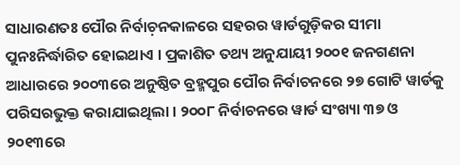ସାଧାରଣତଃ ପୌର ନିର୍ବାଚ଼ନକାଳରେ ସହରର ୱାର୍ଡଗୁଡ଼ିକର ସୀମା ପୁନଃନିର୍ଦ୍ଧାରିତ ହୋଇଥାଏ । ପ୍ରକାଶିତ ତଥ୍ୟ ଅନୁଯାୟୀ ୨୦୦୧ ଜନଗଣନା ଆଧାରରେ ୨୦୦୩ରେ ଅନୁଷ୍ଠିତ ବ୍ରହ୍ମପୁର ପୌର ନିର୍ବାଚନରେ ୨୭ ଗୋଟି ୱାର୍ଡକୁ ପରିସରଭୁକ୍ତ କରାଯାଇଥିଲା । ୨୦୦୮ ନିର୍ବାଚନରେ ୱାର୍ଡ ସଂଖ୍ୟା ୩୭ ଓ ୨୦୧୩ରେ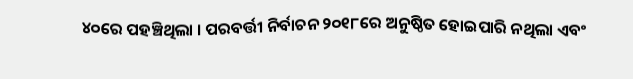୪୦ରେ ପହଞ୍ଚିଥିଲା । ପରବର୍ତ୍ତୀ ନିର୍ବାଚନ ୨୦୧୮ରେ ଅନୁଷ୍ଠିତ ହୋଇପାରି ନଥିଲା ଏବଂ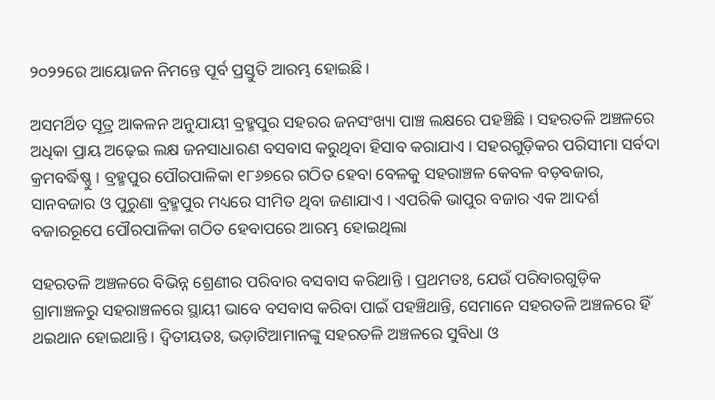୨୦୨୨ରେ ଆୟୋଜନ ନିମନ୍ତେ ପୂର୍ବ ପ୍ରସ୍ତୁତି ଆରମ୍ଭ ହୋଇଛି ।

ଅସମର୍ଥିତ ସୂତ୍ର ଆକଳନ ଅନୁଯାୟୀ ବ୍ରହ୍ମପୁର ସହରର ଜନସଂଖ୍ୟା ପାଞ୍ଚ ଲକ୍ଷରେ ପହଞ୍ଚିଛି । ସହରତଳି ଅଞ୍ଚଳରେ ଅଧିକା ପ୍ରାୟ ଅଢ଼େଇ ଲକ୍ଷ ଜନସାଧାରଣ ବସବାସ କରୁଥିବା ହିସାବ କରାଯାଏ । ସହରଗୁଡ଼ିକର ପରିସୀମା ସର୍ବଦା କ୍ରମବର୍ଦ୍ଧିଷ୍ଣୁ । ବ୍ରହ୍ମପୁର ପୌରପାଳିକା ୧୮୬୭ରେ ଗଠିତ ହେବା ବେଳକୁ ସହରାଞ୍ଚଳ କେବଳ ବଡ଼ବଜାର, ସାନବଜାର ଓ ପୁରୁଣା ବ୍ରହ୍ମପୁର ମଧ୍ୟରେ ସୀମିତ ଥିବା ଜଣାଯାଏ । ଏପରିକି ଭାପୁର ବଜାର ଏକ ଆଦର୍ଶ ବଜାରରୂପେ ପୌରପାଳିକା ଗଠିତ ହେବାପରେ ଆରମ୍ଭ ହୋଇଥିଲା

ସହରତଳି ଅଞ୍ଚଳରେ ବିଭିନ୍ନ ଶ୍ରେଣୀର ପରିବାର ବସବାସ କରିଥାନ୍ତି । ପ୍ରଥମତଃ, ଯେଉଁ ପରିବାରଗୁଡ଼ିକ ଗ୍ରାମାଞ୍ଚଳରୁ ସହରାଞ୍ଚଳରେ ସ୍ଥାୟୀ ଭାବେ ବସବାସ କରିବା ପାଇଁ ପହଞ୍ଚିଥାନ୍ତି, ସେମାନେ ସହରତଳି ଅଞ୍ଚଳରେ ହିଁ ଥଇଥାନ ହୋଇଥାନ୍ତି । ଦ୍ୱିତୀୟତଃ, ଭଡ଼ାଟିଆମାନଙ୍କୁ ସହରତଳି ଅଞ୍ଚଳରେ ସୁବିଧା ଓ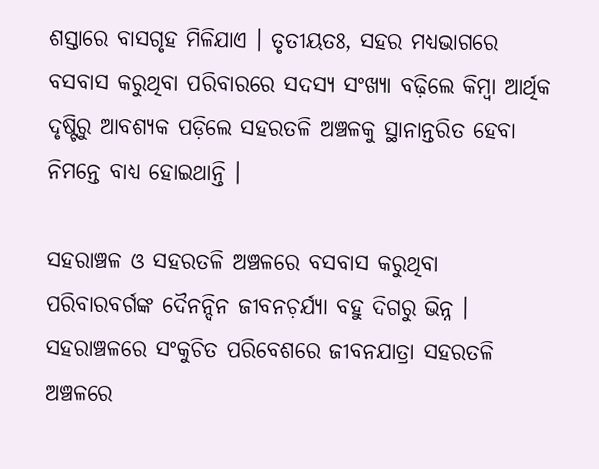ଶସ୍ତାରେ ବାସଗୃହ ମିଳିଯାଏ । ତୃତୀୟତଃ, ସହର ମଧ୍ୟଭାଗରେ ବସବାସ କରୁଥିବା ପରିବାରରେ ସଦସ୍ୟ ସଂଖ୍ୟା ବଢ଼ିଲେ କିମ୍ୱା ଆର୍ଥିକ ଦୃଷ୍ଟିରୁ ଆବଶ୍ୟକ ପଡ଼ିଲେ ସହରତଳି ଅଞ୍ଚଳକୁ ସ୍ଥାନାନ୍ତରିତ ହେବା ନିମନ୍ତେ ବାଧ୍ୟ ହୋଇଥାନ୍ତି ।

ସହରାଞ୍ଚଳ ଓ ସହରତଳି ଅଞ୍ଚଳରେ ବସବାସ କରୁଥିବା ପରିବାରବର୍ଗଙ୍କ ଦୈନନ୍ଦିନ ଜୀବନଚ଼ର୍ଯ୍ୟା ବହୁ ଦିଗରୁ ଭିନ୍ନ । ସହରାଞ୍ଚଳରେ ସଂକୁଚିତ ପରିବେଶରେ ଜୀବନଯାତ୍ରା ସହରତଳି ଅଞ୍ଚଳରେ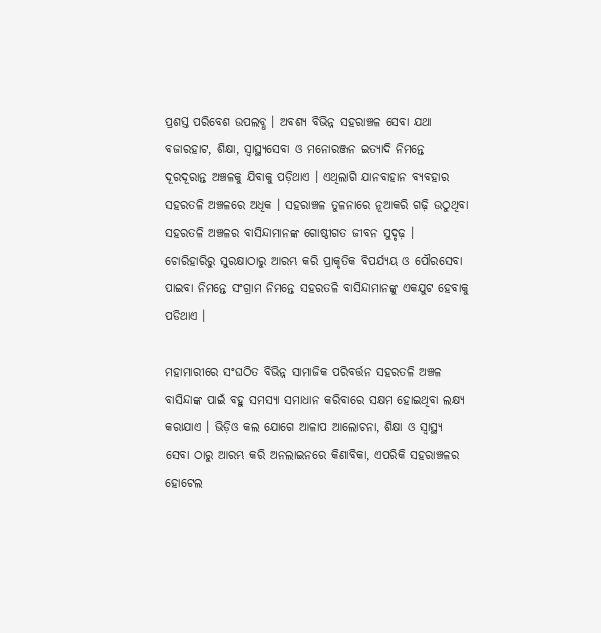ପ୍ରଶସ୍ତ ପରିବେଶ ଉପଲବ୍ଧ । ଅବଶ୍ୟ ବିଭିନ୍ନ ସହରାଞ୍ଚଳ ସେବା ଯଥା ବଜାରହାଟ, ଶିକ୍ଷା, ସ୍ୱାସ୍ଥ୍ୟସେବା ଓ ମନୋରଞ୍ଜନ ଇତ୍ୟାଦି ନିମନ୍ତେ ଦୂରଦୂରାନ୍ତ ଅଞ୍ଚଳକୁ ଯିବାକୁ ପଡ଼ିଥାଏ । ଏଥିଲାଗି ଯାନବାହାନ ବ୍ୟବହାର ସହରତଳି ଅଞ୍ଚଳରେ ଅଧିକ । ସହରାଞ୍ଚଳ ତୁଳନାରେ ନୂଆକରି ଗଢ଼ି ଉଠୁଥିବା ସହରତଳି ଅଞ୍ଚଳର ବାସିନ୍ଦାମାନଙ୍କ ଗୋଷ୍ଠୀଗତ ଜୀବନ ସୁଦୃଢ଼ । ଚୋରିହାରିରୁ ସୁରକ୍ଷାଠାରୁ ଆରମ୍ଭ କରି ପ୍ରାକୃତିକ ବିପର୍ଯ୍ୟୟ ଓ ପୌରସେବା ପାଇବା ନିମନ୍ତେ ସଂଗ୍ରାମ ନିମନ୍ତେ ସହରତଳି ବାସିନ୍ଦାମାନଙ୍କୁ ଏକଯୁଟ ହେବାକୁ ପଡିଥାଏ ।

ମହାମାରୀରେ ସଂଘଠିତ ବିଭିନ୍ନ ସାମାଜିକ ପରିବର୍ତ୍ତନ ସହରତଳି ଅଞ୍ଚଳ ବାସିନ୍ଦାଙ୍କ ପାଇଁ ବହୁ ସମସ୍ୟା ସମାଧାନ କରିବାରେ ସକ୍ଷମ ହୋଇଥିବା ଲକ୍ଷ୍ୟ କରାଯାଏ । ଭିଡ଼ିଓ କଲ ଯୋଗେ ଆଳାପ ଆଲୋଚନା, ଶିକ୍ଷା ଓ ସ୍ୱାସ୍ଥ୍ୟ ସେବା ଠାରୁ ଆରମ୍ଭ କରି ଅନଲାଇନରେ କିଣାବିକା, ଏପରିକି ସହରାଞ୍ଚଳର ହୋଟେଲ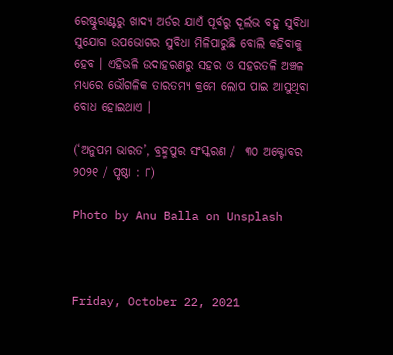ରେଷ୍ଟୁରାଣ୍ଟରୁ ଖାଦ୍ୟ ଅର୍ଡର ଯାଏଁ ପୂର୍ବରୁ ଦୂର୍ଲଭ ବହୁ ସୁବିଧା ସୁଯୋଗ ଉପଭୋଗର ସୁବିଧା ମିଳିପାରୁଛି ବୋଲି କହିବାକୁ ହେବ । ଏହିଭଳି ଉଦାହରଣରୁ ସହର ଓ ସହରତଳି ଅଞ୍ଚଳ ମଧ୍ୟରେ ଭୌଗଳିକ ତାରତମ୍ୟ କ୍ରମେ ଲୋପ ପାଇ ଆସୁଥିବା ବୋଧ ହୋଇଥାଏ ।

(‘ଅନୁପମ ଭାରତ’, ବ୍ରହ୍ମପୁର ସଂସ୍କରଣ /  ୩୦ ଅକ୍ଟୋବର ୨୦୨୧ / ପୃଷ୍ଠା : ୮)

Photo by Anu Balla on Unsplash



Friday, October 22, 2021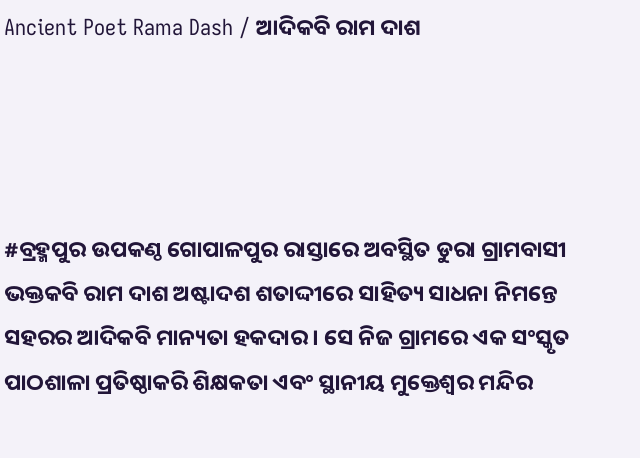Ancient Poet Rama Dash / ଆଦିକବି ରାମ ଦାଶ




#ବ୍ରହ୍ମପୁର ଉପକଣ୍ଠ ଗୋପାଳପୁର ରାସ୍ତାରେ ଅବସ୍ଥିତ ଡୁରା ଗ୍ରାମବାସୀ ଭକ୍ତକବି ରାମ ଦାଶ ଅଷ୍ଟାଦଶ ଶତାଦ୍ଦୀରେ ସାହିତ୍ୟ ସାଧନା ନିମନ୍ତେ ସହରର ଆଦିକବି ମାନ୍ୟତା ହକଦାର । ସେ ନିଜ ଗ୍ରାମରେ ଏକ ସଂସ୍କୃତ ପାଠଶାଳା ପ୍ରତିଷ୍ଠାକରି ଶିକ୍ଷକତା ଏବଂ ସ୍ଥାନୀୟ ମୁକ୍ତେଶ୍ୱର ମନ୍ଦିର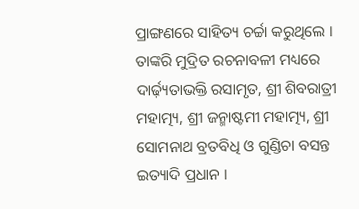ପ୍ରାଙ୍ଗଣରେ ସାହିତ୍ୟ ଚର୍ଚ୍ଚା କରୁଥିଲେ । ତାଙ୍କରି ମୁଦ୍ରିତ ରଚନାବଳୀ ମଧ୍ୟରେ ଦାର୍ଢ଼୍ୟତାଭକ୍ତି ରସାମୃତ, ଶ୍ରୀ ଶିବରାତ୍ରୀ ମହାତ୍ମ୍ୟ, ଶ୍ରୀ ଜନ୍ମାଷ୍ଟମୀ ମହାତ୍ମ୍ୟ, ଶ୍ରୀ ସୋମନାଥ ବ୍ରତବିଧି ଓ ଗୁଣ୍ଡିଚା ବସନ୍ତ ଇତ୍ୟାଦି ପ୍ରଧାନ ।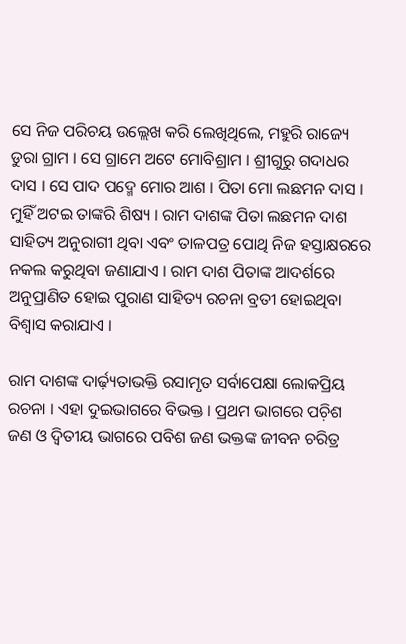ସେ ନିଜ ପରିଚୟ ଉଲ୍ଲେଖ କରି ଲେଖିଥିଲେ, ମହୁରି ରାଜ୍ୟେ ଡୁରା ଗ୍ରାମ । ସେ ଗ୍ରାମେ ଅଟେ ମୋବିଶ୍ରାମ । ଶ୍ରୀଗୁରୁ ଗଦାଧର ଦାସ । ସେ ପାଦ ପଦ୍ମେ ମୋର ଆଶ । ପିତା ମୋ ଲଛମନ ଦାସ । ମୁହିଁ ଅଟଇ ତାଙ୍କରି ଶିଷ୍ୟ । ରାମ ଦାଶଙ୍କ ପିତା ଲଛମନ ଦାଶ ସାହିତ୍ୟ ଅନୁରାଗୀ ଥିବା ଏବଂ ତାଳପତ୍ର ପୋଥି ନିଜ ହସ୍ତାକ୍ଷରରେ ନକଲ କରୁଥିବା ଜଣାଯାଏ । ରାମ ଦାଶ ପିତାଙ୍କ ଆଦର୍ଶରେ ଅନୁପ୍ରାଣିତ ହୋଇ ପୁରାଣ ସାହିତ୍ୟ ରଚନା ବ୍ରତୀ ହୋଇଥିବା ବିଶ୍ୱାସ କରାଯାଏ ।

ରାମ ଦାଶଙ୍କ ଦାର୍ଢ଼୍ୟତାଭକ୍ତି ରସାମୃତ ସର୍ବାପେକ୍ଷା ଲୋକପ୍ରିୟ ରଚନା । ଏହା ଦୁଇଭାଗରେ ବିଭକ୍ତ । ପ୍ରଥମ ଭାଗରେ ପଚ଼ିଶ ଜଣ ଓ ଦ୍ୱିତୀୟ ଭାଗରେ ପବିଶ ଜଣ ଭକ୍ତଙ୍କ ଜୀବନ ଚରିତ୍ର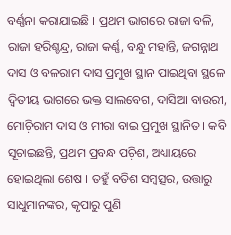ବର୍ଣ୍ଣନା କରାଯାଇଛି । ପ୍ରଥମ ଭାଗରେ ରାଜା ବଳି, ରାଜା ହରିଶ୍ଚନ୍ଦ୍ର, ରାଜା କର୍ଣ୍ଣ, ବନ୍ଧୁ ମହାନ୍ତି, ଜଗନ୍ନାଥ ଦାସ ଓ ବଳରାମ ଦାସ ପ୍ରମୁଖ ସ୍ଥାନ ପାଇଥିବା ସ୍ଥଳେ ଦ୍ୱିତୀୟ ଭାଗରେ ଭକ୍ତ ସାଲବେଗ, ଦାସିଆ ବାଉରୀ, ମୋଚ଼ିରାମ ଦାସ ଓ ମୀରା ବାଇ ପ୍ରମୁଖ ସ୍ଥାନିତ । କବି ସୂଚାଇଛନ୍ତି, ପ୍ରଥମ ପ୍ରବନ୍ଧ ପଚ଼ିଶ, ଅଧ୍ୟାୟରେ ହୋଇଥିଲା ଶେଷ । ତହୁଁ ବତିଶ ସମ୍ୱତ୍ସର, ଉତ୍ତାରୁ ସାଧୁମାନଙ୍କର, କୃପାରୁ ପୁଣି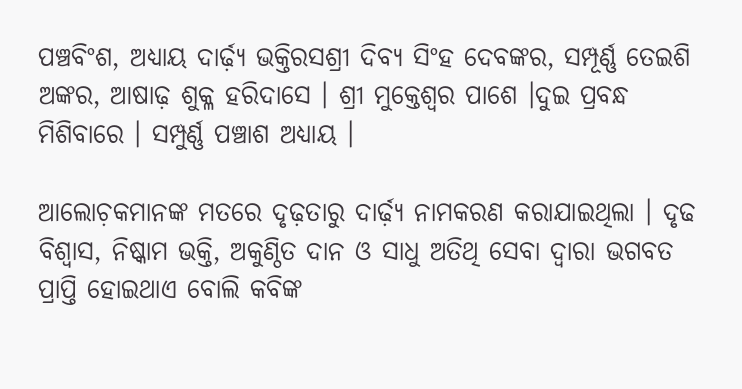ପଞ୍ଚବିଂଶ, ଅଧ୍ୟାୟ ଦାର୍ଢ଼୍ୟ ଭକ୍ତିରସଶ୍ରୀ ଦିବ୍ୟ ସିଂହ ଦେବଙ୍କର, ସମ୍ପୂର୍ଣ୍ଣ ତେଇଶି ଅଙ୍କର, ଆଷାଢ଼ ଶୁକ୍ଳ ହରିଦାସେ । ଶ୍ରୀ ମୁକ୍ତେଶ୍ୱର ପାଶେ ।ଦୁଇ ପ୍ରବନ୍ଧ ମିଶିବାରେ । ସମ୍ପୁର୍ଣ୍ଣ ପଞ୍ଚାଶ ଅଧ୍ୟାୟ ।

ଆଲୋଚ଼କମାନଙ୍କ ମତରେ ଦୃଢ଼ତାରୁ ଦାର୍ଢ଼୍ୟ ନାମକରଣ କରାଯାଇଥିଲା । ଦୃଢ ବିଶ୍ୱାସ, ନିଷ୍କାମ ଭକ୍ତି, ଅକୁଣ୍ଠିତ ଦାନ ଓ ସାଧୁ ଅତିଥି ସେବା ଦ୍ୱାରା ଭଗବତ ପ୍ରାପ୍ତି ହୋଇଥାଏ ବୋଲି କବିଙ୍କ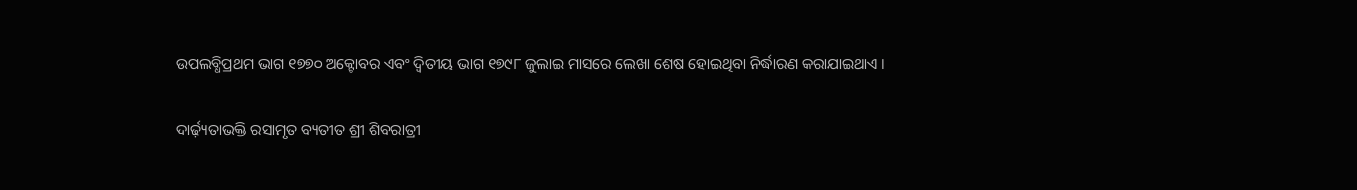ଉପଲବ୍ଧିପ୍ରଥମ ଭାଗ ୧୭୭୦ ଅକ୍ଟୋବର ଏବଂ ଦ୍ୱିତୀୟ ଭାଗ ୧୭୯୮ ଜୁଲାଇ ମାସରେ ଲେଖା ଶେଷ ହୋଇଥିବା ନିର୍ଦ୍ଧାରଣ କରାଯାଇଥାଏ ।

ଦାର୍ଢ଼୍ୟତାଭକ୍ତି ରସାମୃତ ବ୍ୟତୀତ ଶ୍ରୀ ଶିବରାତ୍ରୀ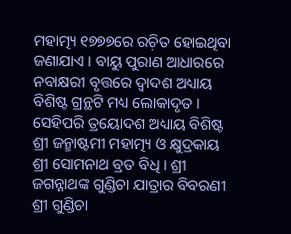ମହାତ୍ମ୍ୟ ୧୭୭୭ରେ ରଚ଼ିତ ହୋଇଥିବା ଜଣାଯାଏ । ବାୟୁ ପୁରାଣ ଆଧାରରେ ନବାକ୍ଷରୀ ବୃତ୍ତରେ ଦ୍ୱାଦଶ ଅଧ୍ୟାୟ ବିଶିଷ୍ଟ ଗ୍ରନ୍ଥଟି ମଧ୍ୟ ଲୋକାଦୃତ । ସେହିପରି ତ୍ରୟୋଦଶ ଅଧ୍ୟାୟ ବିଶିଷ୍ଟ ଶ୍ରୀ ଜନ୍ମାଷ୍ଟମୀ ମହାତ୍ମ୍ୟ ଓ କ୍ଷୁଦ୍ରକାୟ ଶ୍ରୀ ସୋମନାଥ ବ୍ରତ ବିଧି । ଶ୍ରୀ ଜଗନ୍ନାଥଙ୍କ ଗୁଣ୍ଡିଚା ଯାତ୍ରାର ବିବରଣୀ ଶ୍ରୀ ଗୁଣ୍ଡିଚା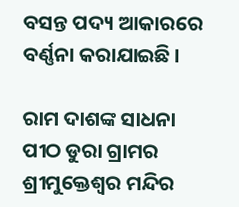ବସନ୍ତ ପଦ୍ୟ ଆକାରରେ ବର୍ଣ୍ଣନା କରାଯାଇଛି ।

ରାମ ଦାଶଙ୍କ ସାଧନା ପୀଠ ଡୁରା ଗ୍ରାମର ଶ୍ରୀମୁକ୍ତେଶ୍ୱର ମନ୍ଦିର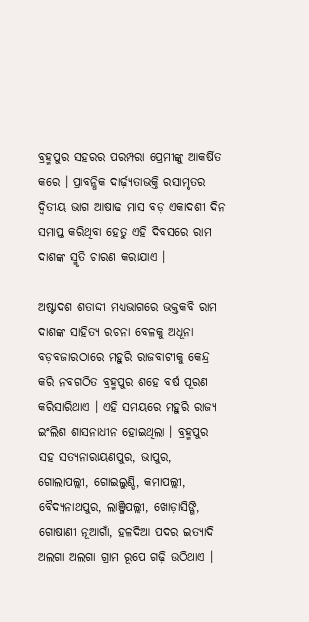ବ୍ରହ୍ମପୁର ସହରର ପରମ୍ପରା ପ୍ରେମୀଙ୍କୁ ଆକର୍ଷିତ କରେ । ପ୍ରାବନ୍ଧିକ ଦାର୍ଢ଼୍ୟତାଭକ୍ତି ରସାମୃତର ଦ୍ୱିତୀୟ ଭାଗ ଆଷାଢ ମାସ ବଡ଼ ଏକାଦଶୀ ଦିନ ସମାପ୍ତ କରିଥିବା ହେତୁ ଏହି ଦିବସରେ ରାମ ଦାଶଙ୍କ ସ୍ମୃତି ଚାରଣ କରାଯାଏ ।

ଅଷ୍ଟାଦଶ ଶତାଦ୍ଦୀ ମଧ୍ୟଭାଗରେ ଭକ୍ତକବି ରାମ ଦାଶଙ୍କ ସାହିତ୍ୟ ରଚନା ବେଳକୁ ଅଧୂନା ବଡ଼ବଜାରଠାରେ ମହୁରି ରାଜବାଟୀକୁ କେନ୍ଦ୍ର କରି ନବଗଠିତ ବ୍ରହ୍ମପୁର ଶହେ ବର୍ଷ ପୂରଣ କରିସାରିଥାଏ । ଏହି ସମୟରେ ମହୁରି ରାଜ୍ୟ ଇଂଲିଶ ଶାସନାଧୀନ ହୋଇଥିଲା । ବ୍ରହ୍ମପୁର ସହ ସତ୍ୟନାରାୟଣପୁର, ଭାପୁର, ଗୋଲାପଲ୍ଲୀ, ଗୋଇଲୁଣ୍ଡି, କମାପଲ୍ଲୀ, ବୈଦ୍ୟନାଥପୁର, ଲାଞ୍ଜିପଲ୍ଲୀ, ଖୋଡ଼ାସିଙ୍ଗି, ଗୋଷାଣୀ ନୂଆଗାଁ, ହଳଦିଆ ପଦର ଇତ୍ୟାଦି ଅଲଗା ଅଲଗା ଗ୍ରାମ ରୂପେ ଗଢ଼ି ଉଠିଥାଏ ।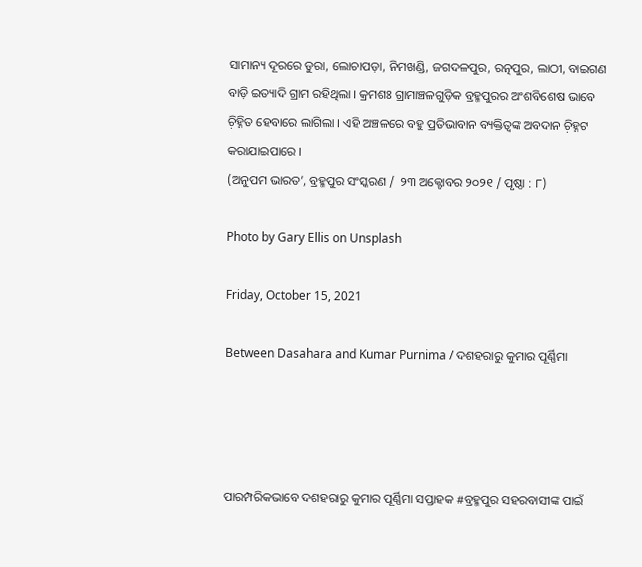ସାମାନ୍ୟ ଦୂରରେ ଡୁରା, ଲୋଚାପଡ଼ା, ନିମଖଣ୍ଡି, ଜଗଦଳପୁର, ରତ୍ନପୁର, ଲାଠୀ, ବାଇଗଣ ବାଡ଼ି ଇତ୍ୟାଦି ଗ୍ରାମ ରହିଥିଲା । କ୍ରମଶଃ ଗ୍ରାମାଞ୍ଚଳଗୁଡ଼ିକ ବ୍ରହ୍ମପୁରର ଅଂଶବିଶେଷ ଭାବେ ଚ଼ିହ୍ନିତ ହେବାରେ ଲାଗିଲା । ଏହି ଅଞ୍ଚଳରେ ବହୁ ପ୍ରତିଭାବାନ ବ୍ୟକ୍ତିତ୍ୱଙ୍କ ଅବଦାନ ଚ଼ିହ୍ନଟ କରାଯାଇପାରେ ।
(ଅନୁପମ ଭାରତ’, ବ୍ରହ୍ମପୁର ସଂସ୍କରଣ /  ୨୩ ଅକ୍ଟୋବର ୨୦୨୧ / ପୃଷ୍ଠା : ୮)

Photo by Gary Ellis on Unsplash

Friday, October 15, 2021

Between Dasahara and Kumar Purnima / ଦଶହରାରୁ କୁମାର ପୂର୍ଣ୍ଣିମା




ପାରମ୍ପରିକଭାବେ ଦଶହରାରୁ କୁମାର ପୂର୍ଣ୍ଣିମା ସପ୍ତାହକ #ବ୍ରହ୍ମପୁର ସହରବାସୀଙ୍କ ପାଇଁ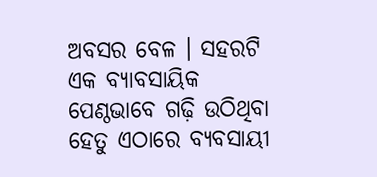ଅବସର ବେଳ । ସହରଟି ଏକ ବ୍ୟାବସାୟିକ ପେଣ୍ଠଭାବେ ଗଢ଼ି ଉଠିଥିବା ହେତୁ ଏଠାରେ ବ୍ୟବସାୟୀ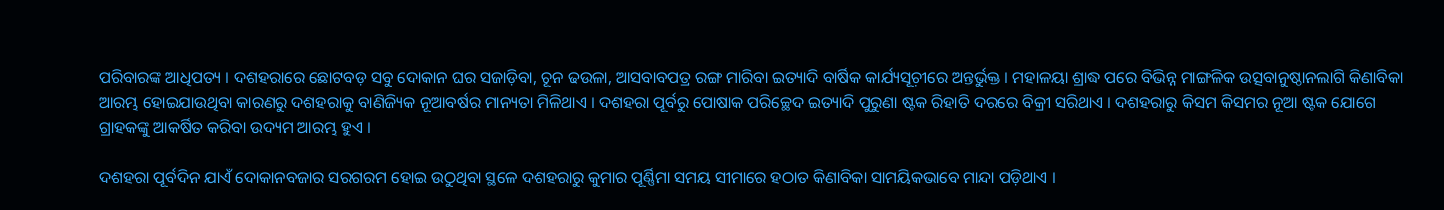ପରିବାରଙ୍କ ଆଧିପତ୍ୟ । ଦଶହରାରେ ଛୋଟବଡ଼ ସବୁ ଦୋକାନ ଘର ସଜାଡ଼ିବା, ଚୂନ ଢଉଳା, ଆସବାବପତ୍ର ରଙ୍ଗ ମାରିବା ଇତ୍ୟାଦି ବାର୍ଷିକ କାର୍ଯ୍ୟସୂଚ଼ୀରେ ଅନ୍ତର୍ଭୁକ୍ତ । ମହାଳୟା ଶ୍ରାଦ୍ଧ ପରେ ବିଭିନ୍ନ ମାଙ୍ଗଳିକ ଉତ୍ସବାନୁଷ୍ଠାନଲାଗି କିଣାବିକା ଆରମ୍ଭ ହୋଇଯାଉଥିବା କାରଣରୁ ଦଶହରାକୁ ବାଣିଜ୍ୟିକ ନୂଆବର୍ଷର ମାନ୍ୟତା ମିଳିଥାଏ । ଦଶହରା ପୂର୍ବରୁ ପୋଷାକ ପରିଚ୍ଛେଦ ଇତ୍ୟାଦି ପୁରୁଣା ଷ୍ଟକ ରିହାତି ଦରରେ ବିକ୍ରୀ ସରିଥାଏ । ଦଶହରାରୁ କିସମ କିସମର ନୂଆ ଷ୍ଟକ ଯୋଗେ ଗ୍ରାହକଙ୍କୁ ଆକର୍ଷିତ କରିବା ଉଦ୍ୟମ ଆରମ୍ଭ ହୁଏ ।

ଦଶହରା ପୂର୍ବଦିନ ଯାଏଁ ଦୋକାନବଜାର ସରଗରମ ହୋଇ ଉଠୁଥିବା ସ୍ଥଳେ ଦଶହରାରୁ କୁମାର ପୂର୍ଣ୍ଣିମା ସମୟ ସୀମାରେ ହଠାତ କିଣାବିକା ସାମୟିକଭାବେ ମାନ୍ଦା ପଡ଼ିଥାଏ ।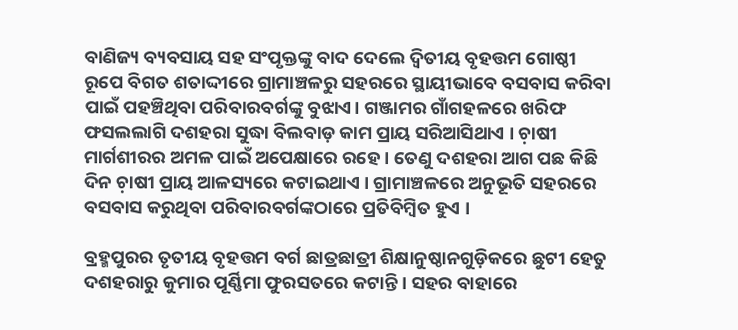ବାଣିଜ୍ୟ ବ୍ୟବସାୟ ସହ ସଂପୃକ୍ତଙ୍କୁ ବାଦ ଦେଲେ ଦ୍ୱିତୀୟ ବୃହତ୍ତମ ଗୋଷ୍ଠୀ ରୂପେ ବିଗତ ଶତାଦ୍ଦୀରେ ଗ୍ରାମାଞ୍ଚଳରୁ ସହରରେ ସ୍ଥାୟୀଭାବେ ବସବାସ କରିବା ପାଇଁ ପହଞ୍ଚିଥିବା ପରିବାରବର୍ଗଙ୍କୁ ବୁଝାଏ। ଗଞ୍ଜାମର ଗାଁଗହଳରେ ଖରିଫ ଫସଲଲାଗି ଦଶହରା ସୁଦ୍ଧା ବିଲବାଡ଼ କାମ ପ୍ରାୟ ସରିଆସିଥାଏ । ଚ଼ାଷୀ ମାର୍ଗଶୀରର ଅମଳ ପାଇଁ ଅପେକ୍ଷାରେ ରହେ । ତେଣୁ ଦଶହରା ଆଗ ପଛ କିଛି ଦିନ ଚ଼ାଷୀ ପ୍ରାୟ ଆଳସ୍ୟରେ କଟାଇଥାଏ । ଗ୍ରାମାଞ୍ଚଳରେ ଅନୁଭୂତି ସହରରେ ବସବାସ କରୁଥିବା ପରିବାରବର୍ଗଙ୍କଠାରେ ପ୍ରତିବିମ୍ୱିତ ହୁଏ ।

ବ୍ରହ୍ମପୁରର ତୃତୀୟ ବୃହତ୍ତମ ବର୍ଗ ଛାତ୍ରଛାତ୍ରୀ ଶିକ୍ଷାନୁଷ୍ଠାନଗୁଡ଼ିକରେ ଛୁଟୀ ହେତୁ ଦଶହରାରୁ କୁମାର ପୂର୍ଣ୍ଣିମା ଫୁରସତରେ କଟାନ୍ତି । ସହର ବାହାରେ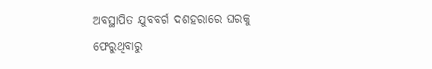ଅବସ୍ଥାପିତ ଯୁବବର୍ଗ ଦଶହରାରେ ଘରକୁ ଫେରୁଥିବାରୁ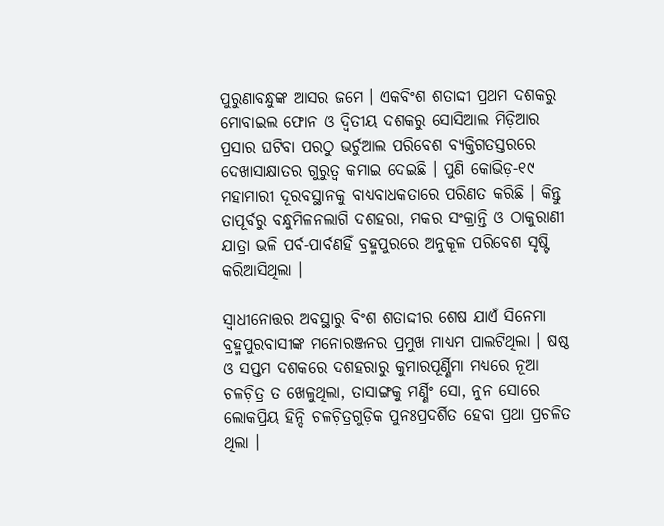ପୁରୁଣାବନ୍ଧୁଙ୍କ ଆସର ଜମେ । ଏକବିଂଶ ଶତାଦ୍ଦୀ ପ୍ରଥମ ଦଶକରୁ ମୋବାଇଲ ଫୋନ ଓ ଦ୍ୱିତୀୟ ଦଶକରୁ ସୋସିଆଲ ମିଡ଼ିଆର ପ୍ରସାର ଘଟିବା ପରଠୁ ଭର୍ଚୁଆଲ ପରିବେଶ ବ୍ୟକ୍ତିଗତସ୍ତରରେ ଦେଖାସାକ୍ଷାତର ଗୁରୁତ୍ୱ କମାଇ ଦେଇଛି । ପୁଣି କୋଭିଡ଼-୧୯ ମହାମାରୀ ଦୂରବସ୍ଥାନକୁ ବାଧ୍ୟବାଧକତାରେ ପରିଣତ କରିଛି । କିନ୍ତୁ ତାପୂର୍ବରୁ ବନ୍ଧୁମିଳନଲାଗି ଦଶହରା, ମକର ସଂକ୍ରାନ୍ତି ଓ ଠାକୁରାଣୀ ଯାତ୍ରା ଭଳି ପର୍ବ-ପାର୍ବଣହିଁ ବ୍ରହ୍ମପୁରରେ ଅନୁକୂଳ ପରିବେଶ ସୃଷ୍ଟି କରିଆସିଥିଲା ।

ସ୍ୱାଧୀନୋତ୍ତର ଅବସ୍ଥାରୁ ବିଂଶ ଶତାଦ୍ଦୀର ଶେଷ ଯାଏଁ ସିନେମା ବ୍ରହ୍ମପୁରବାସୀଙ୍କ ମନୋରଞ୍ଜନର ପ୍ରମୁଖ ମାଧ୍ୟମ ପାଲଟିଥିଲା । ଷଷ୍ଠ ଓ ସପ୍ତମ ଦଶକରେ ଦଶହରାରୁ କୁମାରପୂର୍ଣ୍ଣିମା ମଧ୍ୟରେ ନୂଆ ଚଳଚ଼ିତ୍ର ତ ଖେଳୁଥିଲା, ତାସାଙ୍ଗକୁ ମର୍ଣ୍ଣିଂ ସୋ, ନୁନ ସୋରେ ଲୋକପ୍ରିୟ ହିନ୍ଦି ଚଳଚ଼ିତ୍ରଗୁଡ଼ିକ ପୁନଃପ୍ରଦର୍ଶିତ ହେବା ପ୍ରଥା ପ୍ରଚଳିତ ଥିଲା ।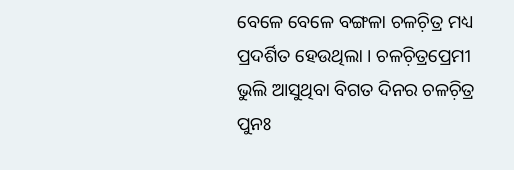ବେଳେ ବେଳେ ବଙ୍ଗଳା ଚଳଚ଼ିତ୍ର ମଧ୍ୟ ପ୍ରଦର୍ଶିତ ହେଉଥିଲା । ଚଳଚ଼ିତ୍ରପ୍ରେମୀ ଭୁଲି ଆସୁଥିବା ବିଗତ ଦିନର ଚଳଚ଼ିତ୍ର ପୁନଃ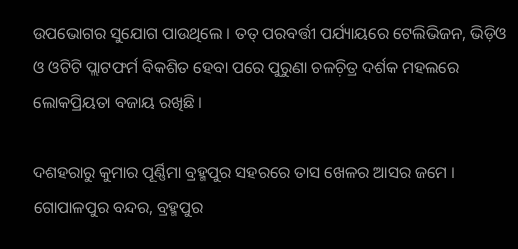ଉପଭୋଗର ସୁଯୋଗ ପାଉଥିଲେ । ତତ୍ ପରବର୍ତ୍ତୀ ପର୍ଯ୍ୟାୟରେ ଟେଲିଭିଜନ, ଭିଡ଼ିଓ ଓ ଓଟିଟି ପ୍ଲାଟଫର୍ମ ବିକଶିତ ହେବା ପରେ ପୁରୁଣା ଚଳଚ଼ିତ୍ର ଦର୍ଶକ ମହଲରେ ଲୋକପ୍ରିୟତା ବଜାୟ ରଖିଛି ।

ଦଶହରାରୁ କୁମାର ପୂର୍ଣ୍ଣିମା ବ୍ରହ୍ମପୁର ସହରରେ ତାସ ଖେଳର ଆସର ଜମେ । ଗୋପାଳପୁର ବନ୍ଦର, ବ୍ରହ୍ମପୁର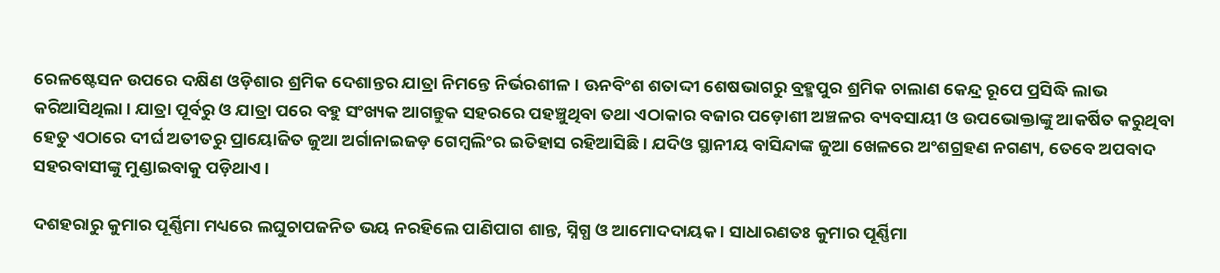ରେଳଷ୍ଟେସନ ଉପରେ ଦକ୍ଷିଣ ଓଡ଼ିଶାର ଶ୍ରମିକ ଦେଶାନ୍ତର ଯାତ୍ରା ନିମନ୍ତେ ନିର୍ଭରଶୀଳ । ଊନବିଂଶ ଶତାଦ୍ଦୀ ଶେଷଭାଗରୁ ବ୍ରହ୍ମପୁର ଶ୍ରମିକ ଚାଲାଣ କେନ୍ଦ୍ର ରୂପେ ପ୍ରସିଦ୍ଧି ଲାଭ କରିଆସିଥିଲା । ଯାତ୍ରା ପୂର୍ବରୁ ଓ ଯାତ୍ରା ପରେ ବହୁ ସଂଖ୍ୟକ ଆଗନ୍ତୁକ ସହରରେ ପହଞ୍ଚୁଥିବା ତଥା ଏଠାକାର ବଜାର ପଡ଼ୋଶୀ ଅଞ୍ଚଳର ବ୍ୟବସାୟୀ ଓ ଉପଭୋକ୍ତାଙ୍କୁ ଆକର୍ଷିତ କରୁଥିବା ହେତୁ ଏଠାରେ ଦୀର୍ଘ ଅତୀତରୁ ପ୍ରାୟୋଜିତ ଜୁଆ ଅର୍ଗାନାଇଜଡ଼ ଗେମ୍ୱଲିଂର ଇତିହାସ ରହିଆସିଛି । ଯଦିଓ ସ୍ଥାନୀୟ ବାସିନ୍ଦାଙ୍କ ଜୁଆ ଖେଳରେ ଅଂଶଗ୍ରହଣ ନଗଣ୍ୟ, ତେବେ ଅପବାଦ ସହରବାସୀଙ୍କୁ ମୁଣ୍ଡାଇବାକୁ ପଡ଼ିଥାଏ ।

ଦଶହରାରୁ କୁମାର ପୂର୍ଣ୍ଣିମା ମଧ୍ୟରେ ଲଘୁଚାପଜନିତ ଭୟ ନରହିଲେ ପାଣିପାଗ ଶାନ୍ତ, ସ୍ନିଗ୍ଧ ଓ ଆମୋଦଦାୟକ । ସାଧାରଣତଃ କୁମାର ପୂର୍ଣ୍ଣିମା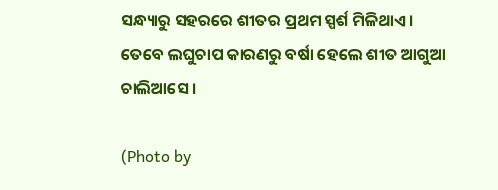ସନ୍ଧ୍ୟାରୁ ସହରରେ ଶୀତର ପ୍ରଥମ ସ୍ପର୍ଶ ମିଳିଥାଏ । ତେବେ ଲଘୁଚାପ କାରଣରୁ ବର୍ଷା ହେଲେ ଶୀତ ଆଗୁଆ ଚାଲିଆସେ ।

(Photo by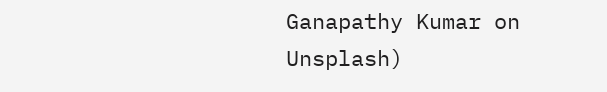Ganapathy Kumar on Unsplash)